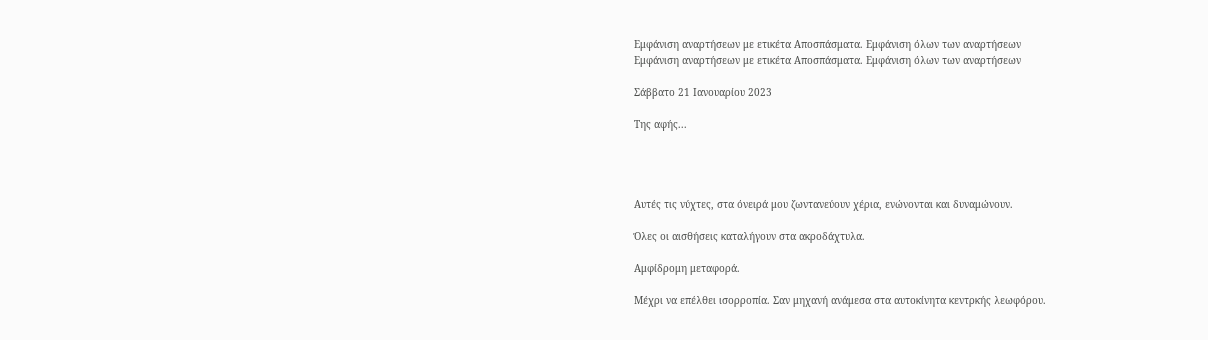Εμφάνιση αναρτήσεων με ετικέτα Αποσπάσματα. Εμφάνιση όλων των αναρτήσεων
Εμφάνιση αναρτήσεων με ετικέτα Αποσπάσματα. Εμφάνιση όλων των αναρτήσεων

Σάββατο 21 Ιανουαρίου 2023

Της αφής...




Αυτές τις νύχτες, στα όνειρά μου ζωντανεύουν χέρια, ενώνονται και δυναμώνουν.

Όλες οι αισθήσεις καταλήγουν στα ακροδάχτυλα.

Αμφίδρομη μεταφορά.

Μέχρι να επέλθει ισορροπία. Σαν μηχανή ανάμεσα στα αυτοκίνητα κεντρκής λεωφόρου.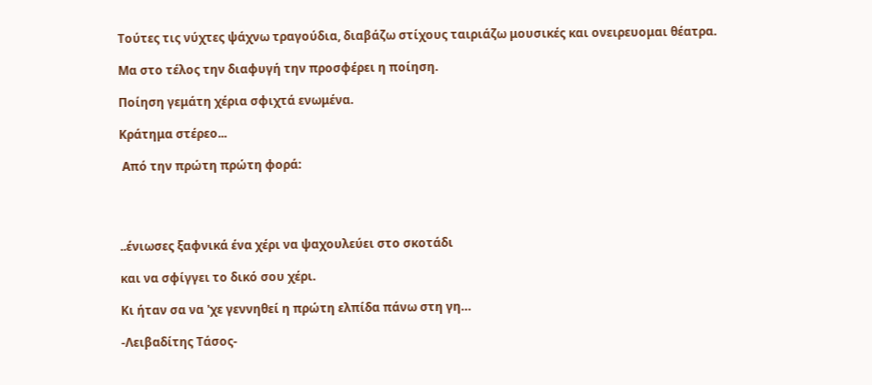Τούτες τις νύχτες ψάχνω τραγούδια, διαβάζω στίχους ταιριάζω μουσικές και ονειρευομαι θέατρα.

Μα στο τέλος την διαφυγή την προσφέρει η ποίηση.

Ποίηση γεμάτη χέρια σφιχτά ενωμένα.

Κράτημα στέρεο...

 Από την πρώτη πρώτη φορά:




..ένιωσες ξαφνικά ένα χέρι να ψαχουλεύει στο σκοτάδι

και να σφίγγει το δικό σου χέρι.

Kι ήταν σα να 'χε γεννηθεί η πρώτη ελπίδα πάνω στη γη…

-Λειβαδίτης Τάσος-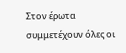Στον έρωτα συμμετέχουν όλες οι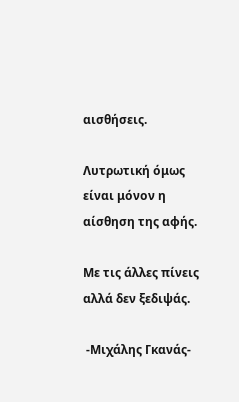αισθήσεις.

Λυτρωτική όμως είναι μόνον η αίσθηση της αφής.

Με τις άλλες πίνεις αλλά δεν ξεδιψάς.

 -Μιχάλης Γκανάς-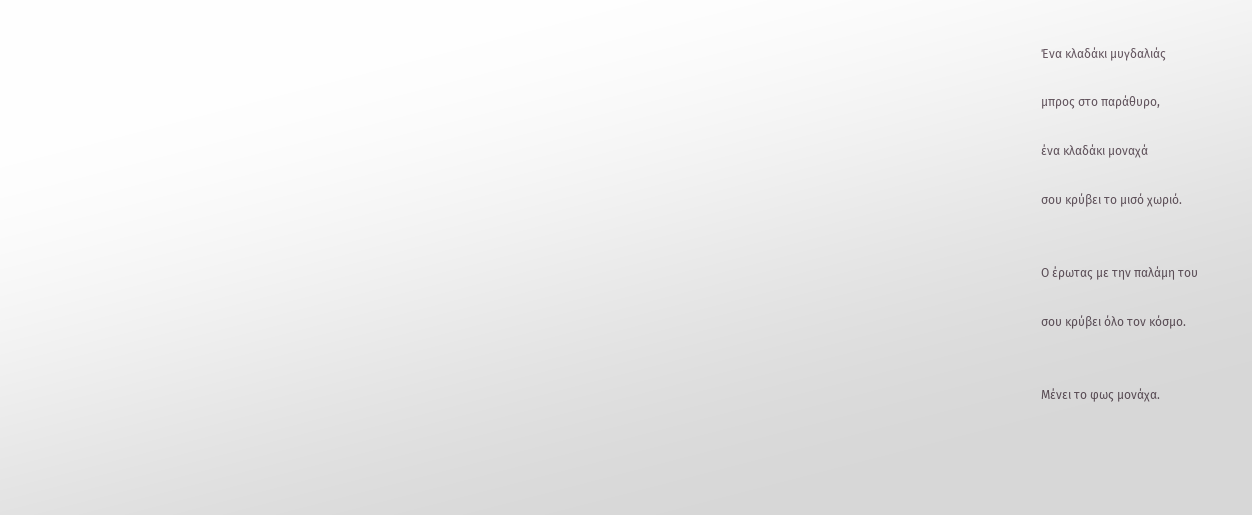Ένα κλαδάκι μυγδαλιάς

μπρος στο παράθυρο,

ένα κλαδάκι μοναχά

σου κρύβει το μισό χωριό.


Ο έρωτας με την παλάμη του

σου κρύβει όλο τον κόσμο.


Μένει το φως μονάχα.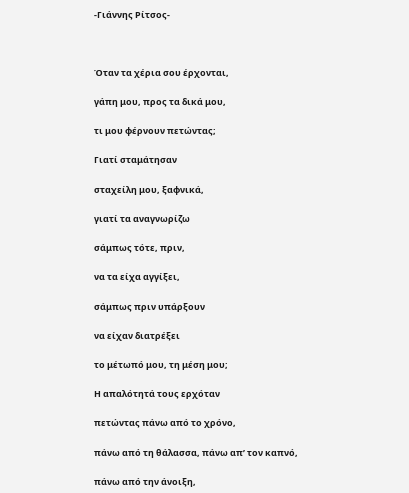-Γιάννης Ρίτσος-



Όταν τα χέρια σου έρχονται,

γάπη μου, προς τα δικά μου,

τι μου φέρνουν πετώντας;

Γιατί σταμάτησαν

σταχείλη μου, ξαφνικά,

γιατί τα αναγνωρίζω

σάμπως τότε, πριν,

να τα είχα αγγίξει,

σάμπως πριν υπάρξουν

να είχαν διατρέξει

το μέτωπό μου, τη μέση μου;

Η απαλότητά τους ερχόταν

πετώντας πάνω από το χρόνο,

πάνω από τη θάλασσα, πάνω απ’ τον καπνό,

πάνω από την άνοιξη,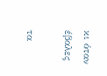κι όταν έβαλες

τα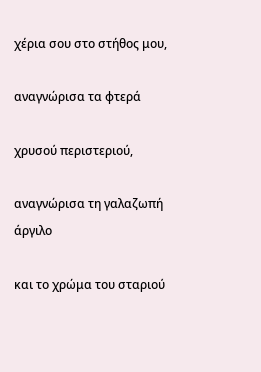χέρια σου στο στήθος μου,

αναγνώρισα τα φτερά

χρυσού περιστεριού,

αναγνώρισα τη γαλαζωπή άργιλο

και το χρώμα του σταριού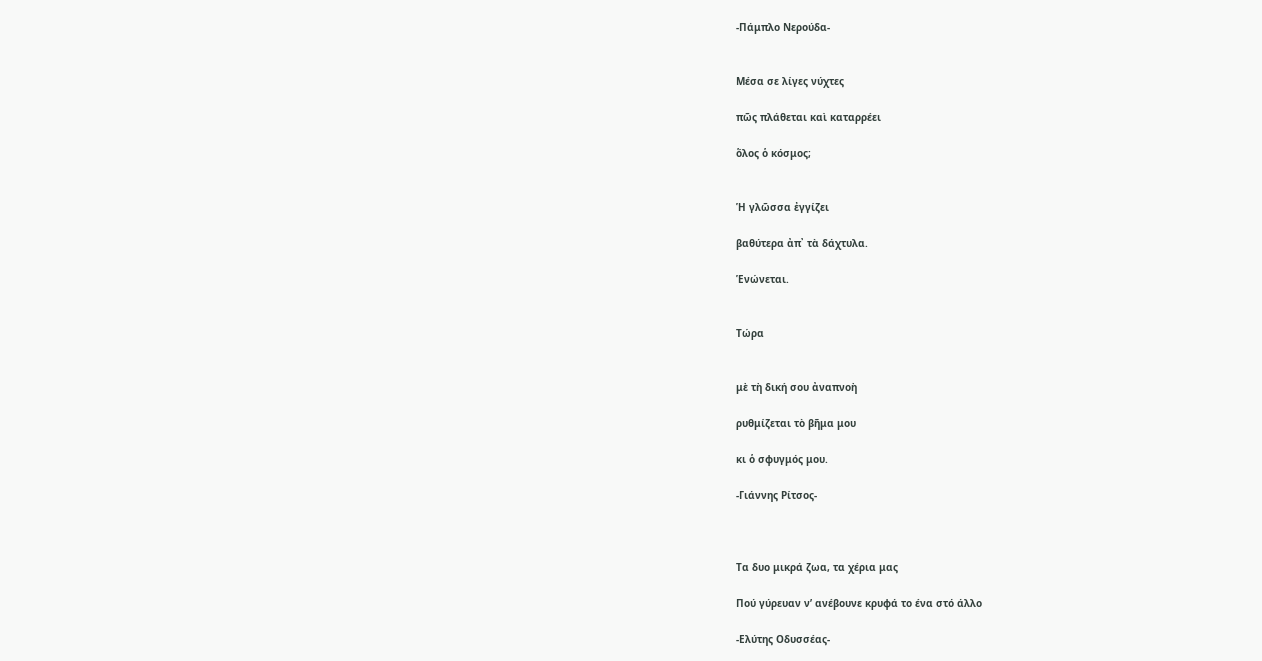-Πάμπλο Νερούδα-


Μέσα σε λίγες νύχτες

πῶς πλάθεται καὶ καταρρέει

ὅλος ὁ κόσμος;


Ἡ γλῶσσα ἐγγίζει

βαθύτερα ἀπ᾿ τὰ δάχτυλα.

Ἑνώνεται.


Τώρα


μὲ τὴ δική σου ἀναπνοὴ

ρυθμίζεται τὸ βῆμα μου

κι ὁ σφυγμός μου.

-Γιάννης Ρίτσος-



Τα δυο μικρά ζωα, τα χέρια μας

Πού γύρευαν ν’ ανέβουνε κρυφά το ένα στό άλλο

-Ελύτης Οδυσσέας-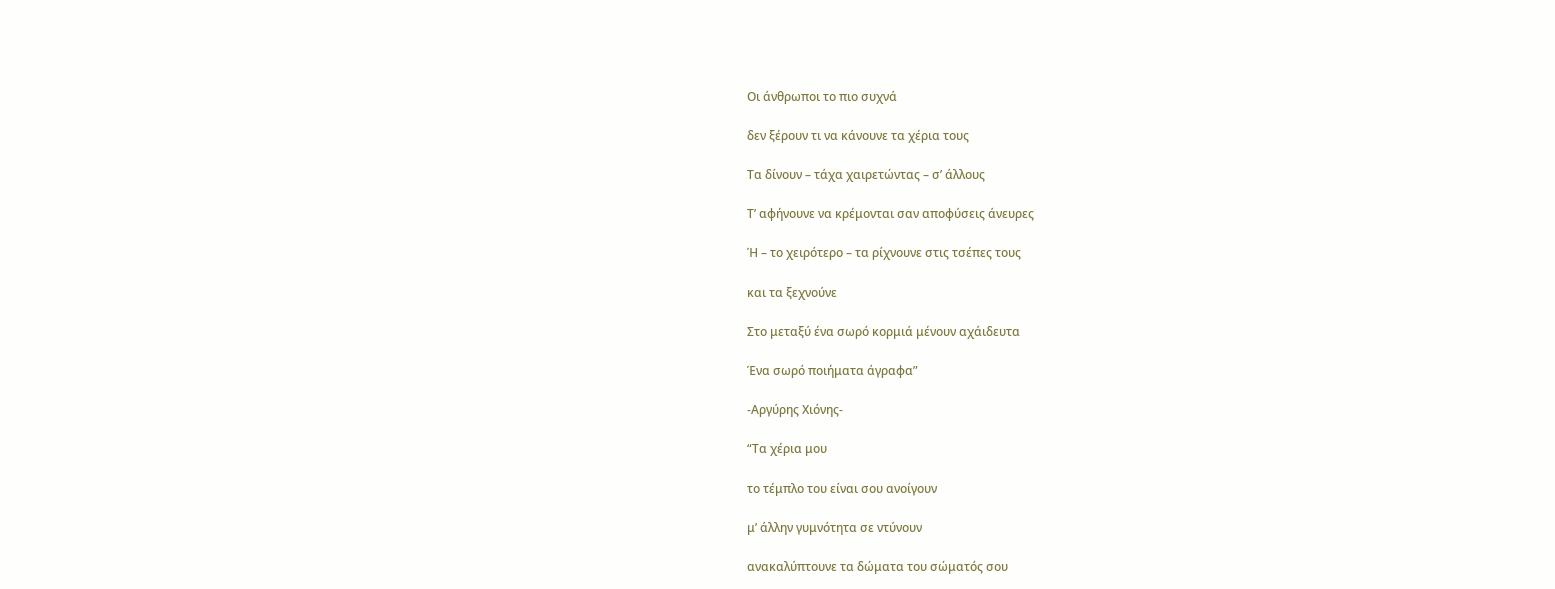Οι άνθρωποι το πιο συχνά

δεν ξέρουν τι να κάνουνε τα χέρια τους

Τα δίνουν – τάχα χαιρετώντας – σ’ άλλους

Τ’ αφήνουνε να κρέμονται σαν αποφύσεις άνευρες

Ή – το χειρότερο – τα ρίχνουνε στις τσέπες τους

και τα ξεχνούνε

Στο μεταξύ ένα σωρό κορμιά μένουν αχάιδευτα

Ένα σωρό ποιήματα άγραφα”

-Αργύρης Χιόνης-

“Τα χέρια μου

το τέμπλο του είναι σου ανοίγουν

μ’ άλλην γυμνότητα σε ντύνουν

ανακαλύπτουνε τα δώματα του σώματός σου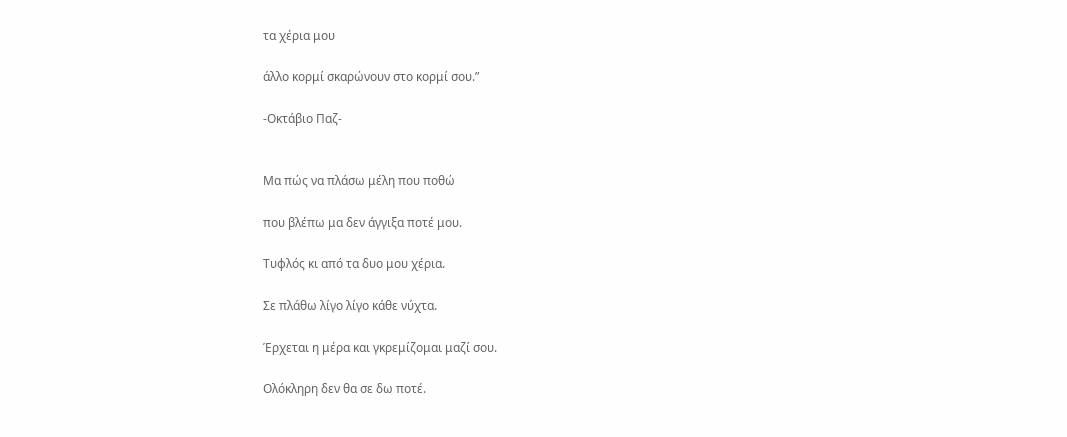τα χέρια μου

άλλο κορμί σκαρώνουν στο κορμί σου.”

-Οκτάβιο Παζ-


Μα πώς να πλάσω μέλη που ποθώ

που βλέπω μα δεν άγγιξα ποτέ μου.

Τυφλός κι από τα δυο μου χέρια.

Σε πλάθω λίγο λίγο κάθε νύχτα.

Έρχεται η μέρα και γκρεμίζομαι μαζί σου.

Ολόκληρη δεν θα σε δω ποτέ.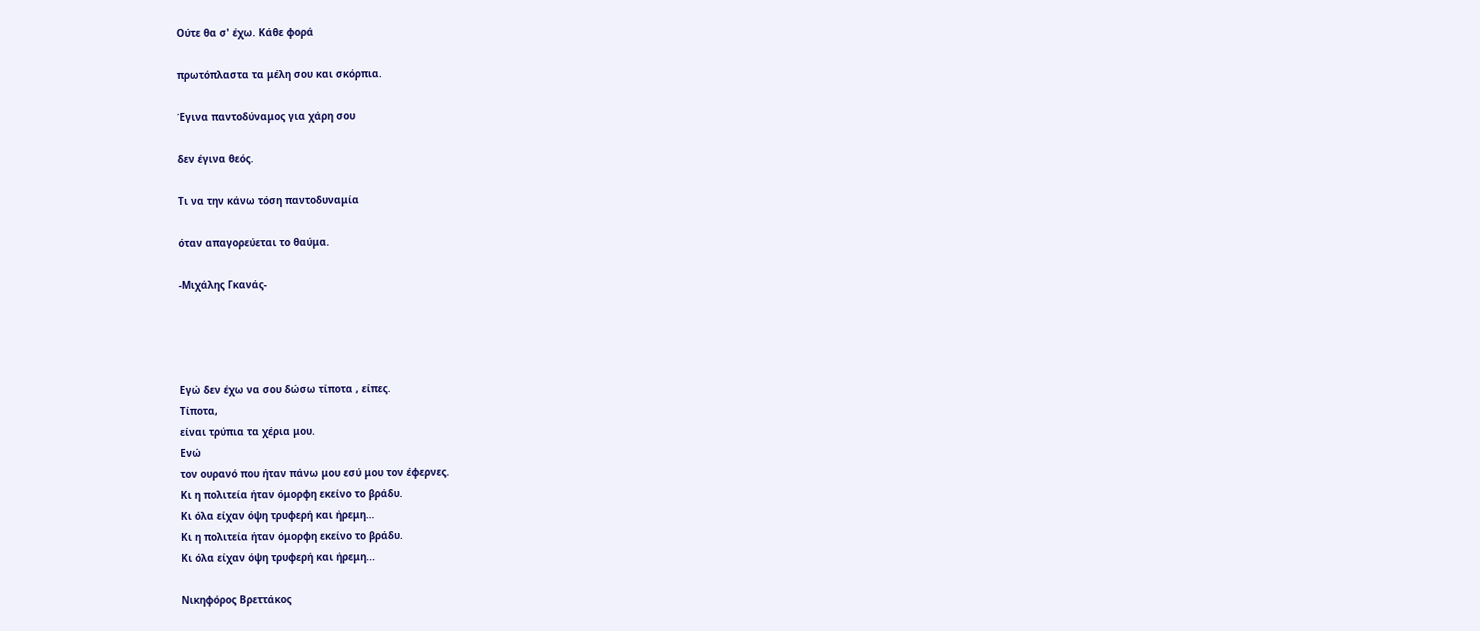Ούτε θα σ' έχω. Κάθε φορά

πρωτόπλαστα τα μέλη σου και σκόρπια.

Έγινα παντοδύναμος για χάρη σου

δεν έγινα θεός.

Τι να την κάνω τόση παντοδυναμία

όταν απαγορεύεται το θαύμα.

-Μιχάλης Γκανάς-




Εγώ δεν έχω να σου δώσω τίποτα , είπες.
Τίποτα,
είναι τρύπια τα χέρια μου.
Ενώ
τον ουρανό που ήταν πάνω μου εσύ μου τον έφερνες.
Κι η πολιτεία ήταν όμορφη εκείνο το βράδυ.
Κι όλα είχαν όψη τρυφερή και ήρεμη…
Κι η πολιτεία ήταν όμορφη εκείνο το βράδυ.
Κι όλα είχαν όψη τρυφερή και ήρεμη...

Νικηφόρος Βρεττάκος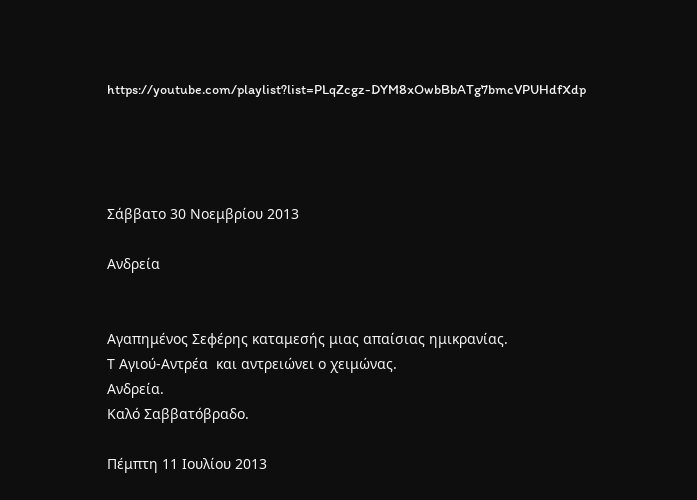https://youtube.com/playlist?list=PLqZcgz-DYM8xOwbBbATg7bmcVPUHdfXdp




Σάββατο 30 Νοεμβρίου 2013

Ανδρεία


Aγαπημένος Σεφέρης καταμεσής μιας απαίσιας ημικρανίας.
Τ Αγιού-Αντρέα  και αντρειώνει ο χειμώνας.
Ανδρεία.
Καλό Σαββατόβραδο.

Πέμπτη 11 Ιουλίου 2013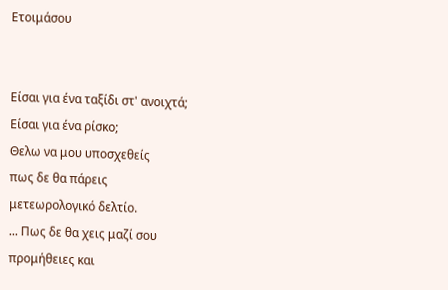Ετοιμάσου


Είσαι για ένα ταξίδι στ' ανοιχτά;
Είσαι για ένα ρίσκο;
Θελω να μου υποσχεθείς
πως δε θα πάρεις
μετεωρολογικό δελτίο.
... Πως δε θα χεις μαζί σου
προμήθειες και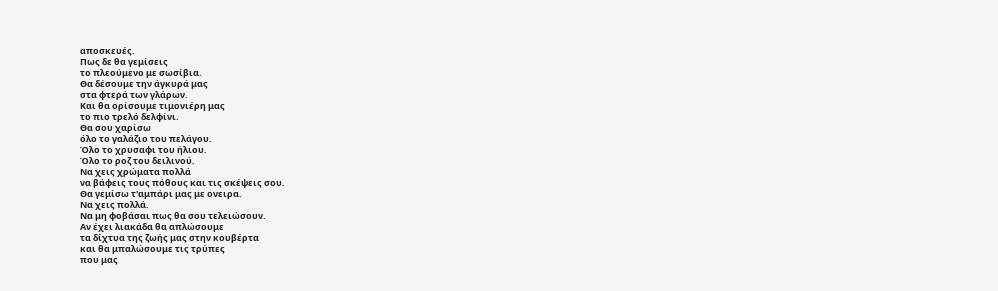αποσκευές.
Πως δε θα γεμίσεις
το πλεούμενο με σωσίβια.
Θα δέσουμε την άγκυρά μας
στα φτερά των γλάρων.
Και θα ορίσουμε τιμονιέρη μας
το πιο τρελό δελφίνι.
Θα σου χαρίσω
όλο το γαλάζιο του πελάγου.
Όλο το χρυσαφι του ήλιου.
Όλο το ροζ του δειλινού.
Να χεις χρώματα πολλά
να βάφεις τους πόθους και τις σκέψεις σου.
Θα γεμίσω τ'αμπάρι μας με ονειρα.
Να χεις πολλά.
Να μη φοβάσαι πως θα σου τελειώσουν.
Αν έχει λιακάδα θα απλώσουμε
τα δίχτυα της ζωής μας στην κουβέρτα
και θα μπαλώσουμε τις τρύπες
που μας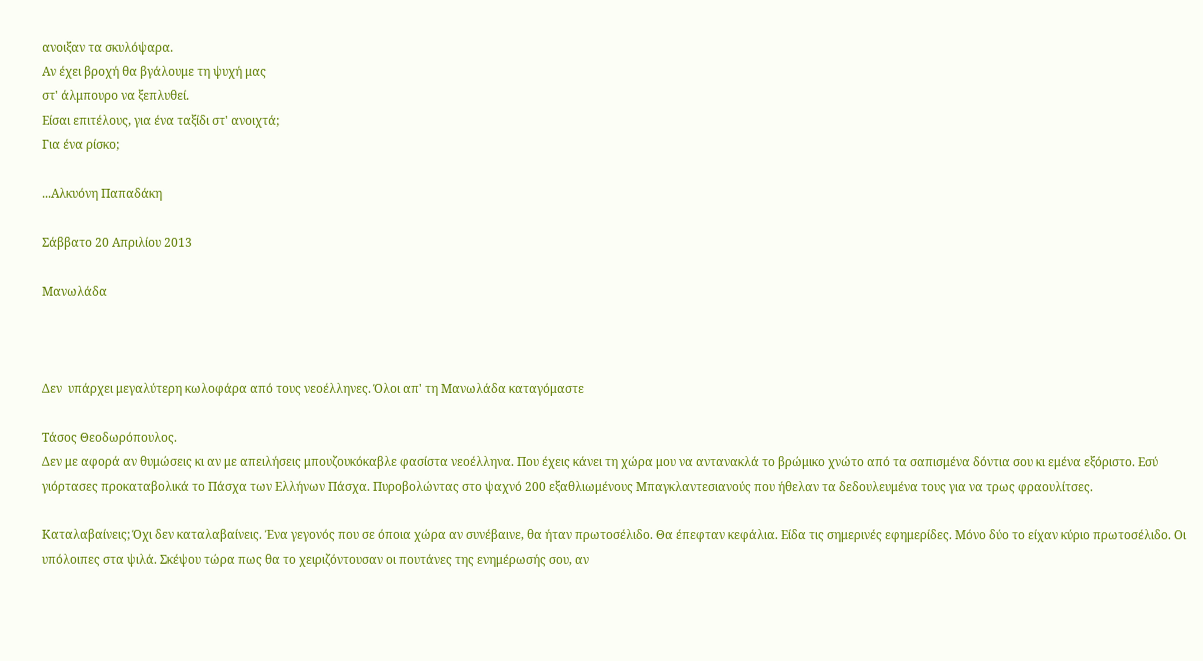ανοιξαν τα σκυλόψαρα.
Αν έχει βροχή θα βγάλουμε τη ψυχή μας
στ' άλμπουρο να ξεπλυθεί.
Είσαι επιτέλους, για ένα ταξίδι στ' ανοιχτά;
Για ένα ρίσκο;

...Αλκυόνη Παπαδάκη

Σάββατο 20 Απριλίου 2013

Mανωλάδα



Δεν  υπάρχει μεγαλύτερη κωλοφάρα από τους νεοέλληνες. Όλοι απ' τη Μανωλάδα καταγόμαστε

Τάσος Θεοδωρόπουλος.
Δεν με αφορά αν θυμώσεις κι αν με απειλήσεις μπουζουκόκαβλε φασίστα νεοέλληνα. Που έχεις κάνει τη χώρα μου να αντανακλά το βρώμικο χνώτο από τα σαπισμένα δόντια σου κι εμένα εξόριστο. Εσύ γιόρτασες προκαταβολικά το Πάσχα των Ελλήνων Πάσχα. Πυροβολώντας στο ψαχνό 200 εξαθλιωμένους Μπαγκλαντεσιανούς που ήθελαν τα δεδουλευμένα τους για να τρως φραουλίτσες.

Καταλαβαίνεις; Όχι δεν καταλαβαίνεις. Ένα γεγονός που σε όποια χώρα αν συνέβαινε, θα ήταν πρωτοσέλιδο. Θα έπεφταν κεφάλια. Είδα τις σημερινές εφημερίδες. Μόνο δύο το είχαν κύριο πρωτοσέλιδο. Οι υπόλοιπες στα ψιλά. Σκέψου τώρα πως θα το χειριζόντουσαν οι πουτάνες της ενημέρωσής σου, αν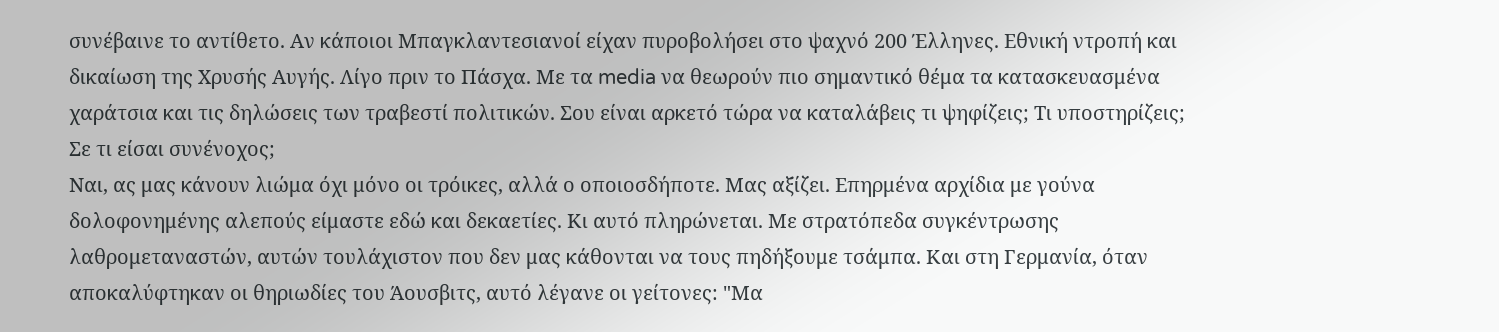συνέβαινε το αντίθετο. Αν κάποιοι Μπαγκλαντεσιανοί είχαν πυροβολήσει στο ψαχνό 200 Έλληνες. Εθνική ντροπή και δικαίωση της Χρυσής Αυγής. Λίγο πριν το Πάσχα. Με τα media να θεωρούν πιο σημαντικό θέμα τα κατασκευασμένα χαράτσια και τις δηλώσεις των τραβεστί πολιτικών. Σου είναι αρκετό τώρα να καταλάβεις τι ψηφίζεις; Τι υποστηρίζεις; Σε τι είσαι συνένοχος;
Ναι, ας μας κάνουν λιώμα όχι μόνο οι τρόικες, αλλά ο οποιοσδήποτε. Μας αξίζει. Επηρμένα αρχίδια με γούνα δολοφονημένης αλεπούς είμαστε εδώ και δεκαετίες. Κι αυτό πληρώνεται. Με στρατόπεδα συγκέντρωσης λαθρομεταναστών, αυτών τουλάχιστον που δεν μας κάθονται να τους πηδήξουμε τσάμπα. Και στη Γερμανία, όταν αποκαλύφτηκαν οι θηριωδίες του Άουσβιτς, αυτό λέγανε οι γείτονες: "Μα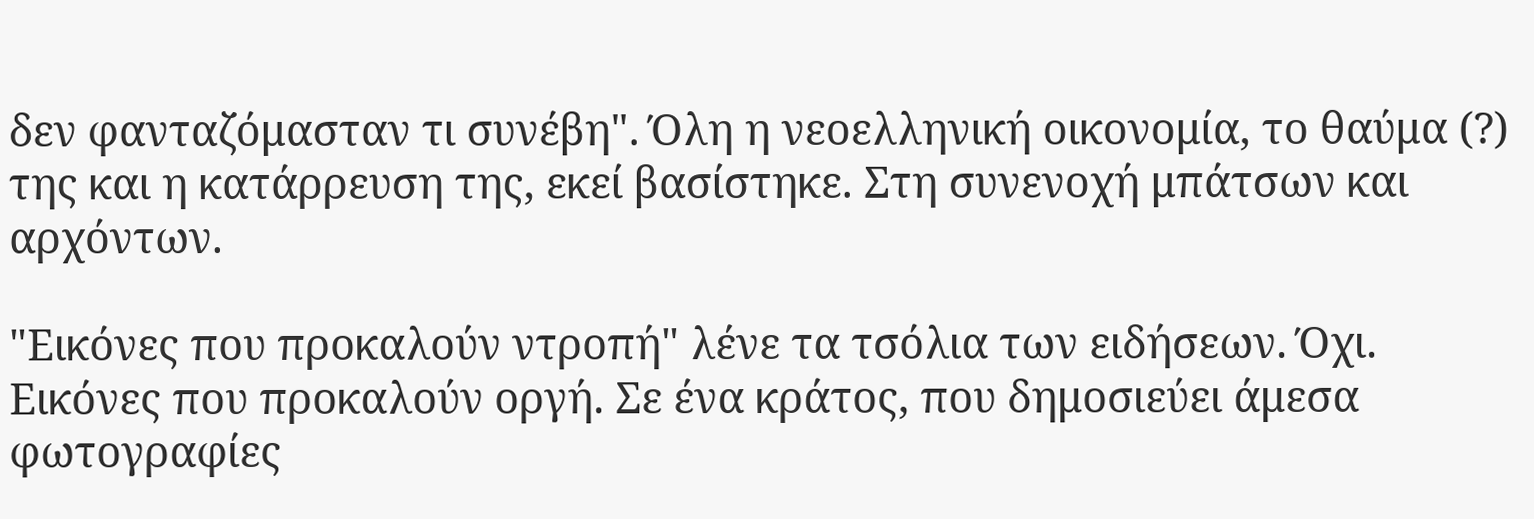δεν φανταζόμασταν τι συνέβη". Όλη η νεοελληνική οικονομία, το θαύμα (?) της και η κατάρρευση της, εκεί βασίστηκε. Στη συνενοχή μπάτσων και αρχόντων.

"Εικόνες που προκαλούν ντροπή" λένε τα τσόλια των ειδήσεων. Όχι. Εικόνες που προκαλούν οργή. Σε ένα κράτος, που δημοσιεύει άμεσα φωτογραφίες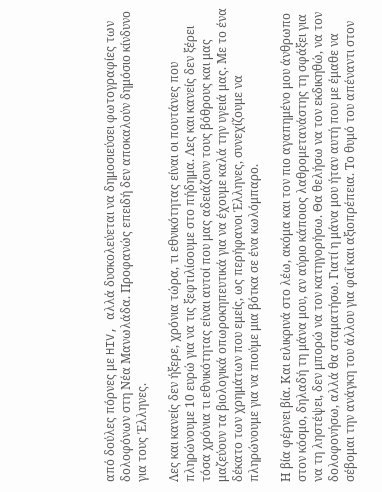από δούλες πόρνες με HIV, αλλά δυσκολεύεται να δημοσιεύσει φωτογραφίες των δολοφόνων στη Νέα Μανωλάδα. Προφανώς επειδή δεν αποκαλούν δημόσιο κίνδυνο για τους Έλληνες.

Λες και κανείς δεν ήξερε, χρόνια τώρα, τι εθνικότητας είναι οι πουτάνες που πληρώνουμε 10 ευρώ για να τις ξεφτιλίσουμε στο πήδημα. Λες και κανείς δεν ξέρει τόσα χρόνια τι εθνικότητας είναι αυτοί που μας αδειάζουν τους βόθρους και μας μαζεύουν τα βιολογικά οπωροκηπευτικά για να έχουμε καλά την υγειά μας. Με το ένα δέκατο των χρημάτων που εμείς, ως περήφανοι Έλληνες, συνεχίζουμε να πληρώνουμε για να πιούμε μια βότκα σε ένα κωλόμπαρο.

Η βία φέρνει βία. Και ειλικρινά στο λέω, ακόμα και τον πιο αγαπημένο μου άνθρωπο στον κόσμο, δηλαδή τη μάνα μου, αν αύριο κάποιος λαθρομετανάστης τη σφάξει για να τη ληστέψει, δεν μπορώ να τον κατηγορήσω. Θα θελήσω να τον εκδικηθώ, να τον δολοφονήσω, αλλά θα σταματήσω. Γιατί η μάνα μου ήταν αυτή που με έμαθε να σέβομαι την ανάγκη του άλλου για φαΐ και αξιοπρέπεια. Το θυμό του απέναντι στον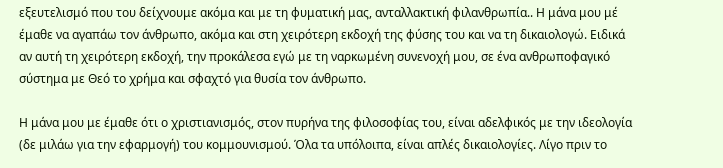εξευτελισμό που του δείχνουμε ακόμα και με τη φυματική μας, ανταλλακτική φιλανθρωπία.. Η μάνα μου μέ έμαθε να αγαπάω τον άνθρωπο, ακόμα και στη χειρότερη εκδοχή της φύσης του και να τη δικαιολογώ. Ειδικά αν αυτή τη χειρότερη εκδοχή, την προκάλεσα εγώ με τη ναρκωμένη συνενοχή μου, σε ένα ανθρωποφαγικό σύστημα με Θεό το χρήμα και σφαχτό για θυσία τον άνθρωπο.

Η μάνα μου με έμαθε ότι ο χριστιανισμός, στον πυρήνα της φιλοσοφίας του, είναι αδελφικός με την ιδεολογία (δε μιλάω για την εφαρμογή) του κομμουνισμού. Όλα τα υπόλοιπα, είναι απλές δικαιολογίες. Λίγο πριν το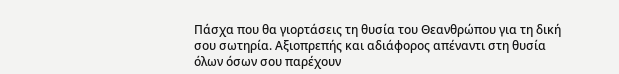Πάσχα που θα γιορτάσεις τη θυσία του Θεανθρώπου για τη δική σου σωτηρία. Αξιοπρεπής και αδιάφορος απέναντι στη θυσία όλων όσων σου παρέχουν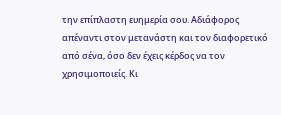την επίπλαστη ευημερία σου. Αδιάφορος απέναντι στον μετανάστη και τον διαφορετικό από σένα, όσο δεν έχεις κέρδος να τον χρησιμοποιείς. Κι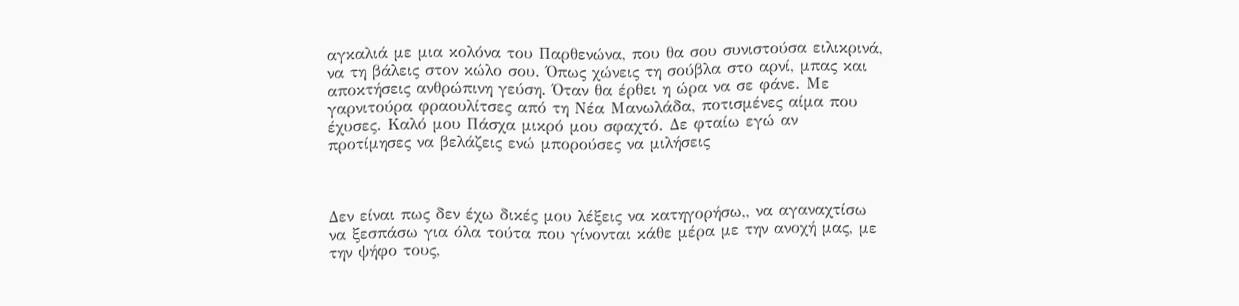αγκαλιά με μια κολόνα του Παρθενώνα, που θα σου συνιστούσα ειλικρινά, να τη βάλεις στον κώλο σου. Όπως χώνεις τη σούβλα στο αρνί, μπας και αποκτήσεις ανθρώπινη γεύση. Όταν θα έρθει η ώρα να σε φάνε. Με γαρνιτούρα φραουλίτσες από τη Νέα Μανωλάδα, ποτισμένες αίμα που έχυσες. Καλό μου Πάσχα μικρό μου σφαχτό. Δε φταίω εγώ αν προτίμησες να βελάζεις ενώ μπορούσες να μιλήσεις



Δεν είναι πως δεν έχω δικές μου λέξεις να κατηγορήσω,, να αγαναχτίσω να ξεσπάσω για όλα τούτα που γίνονται κάθε μέρα με την ανοχή μας, με την ψήφο τους,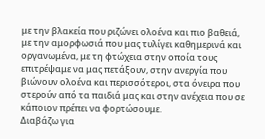με την βλακεία που ριζώνει ολοένα και πιο βαθειά, με την αμορφωσιά που μας τυλίγει καθημερινά και οργανωμένα, με τη φτώχεια στην οποία τους επιτρέψαμε να μας πετάξουν, στην ανεργία που βιώνουν ολοένα και περισσότεροι, στα όνειρα που στερούν από τα παιδιά μας και στην ανέχεια που σε κάποιον πρέπει να φορτώσουμε.
Διαβάζω για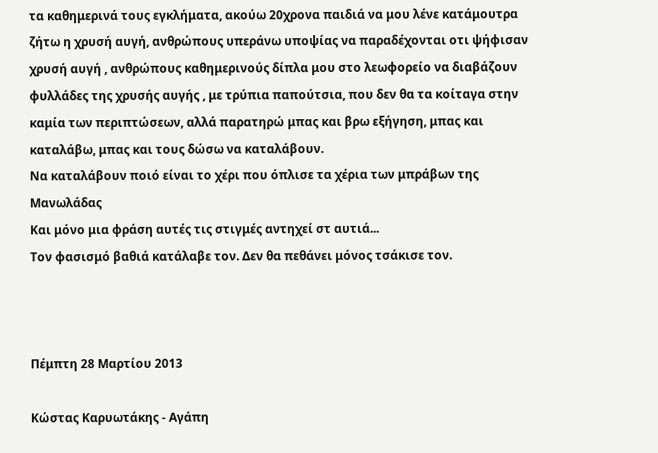τα καθημερινά τους εγκλήματα, ακούω 20χρονα παιδιά να μου λένε κατάμουτρα ζήτω η χρυσή αυγή, ανθρώπους υπεράνω υποψίας να παραδέχονται οτι ψήφισαν χρυσή αυγή , ανθρώπους καθημερινούς δίπλα μου στο λεωφορείο να διαβάζουν φυλλάδες της χρυσής αυγής , με τρύπια παπούτσια, που δεν θα τα κοίταγα στην καμία των περιπτώσεων, αλλά παρατηρώ μπας και βρω εξήγηση, μπας και καταλάβω, μπας και τους δώσω να καταλάβουν.
Να καταλάβουν ποιό είναι το χέρι που όπλισε τα χέρια των μπράβων της Μανωλάδας
Και μόνο μια φράση αυτές τις στιγμές αντηχεί στ αυτιά...
Τον φασισμό βαθιά κατάλαβε τον. Δεν θα πεθάνει μόνος τσάκισε τον.



Πέμπτη 28 Μαρτίου 2013

Κώστας Καρυωτάκης - Αγάπη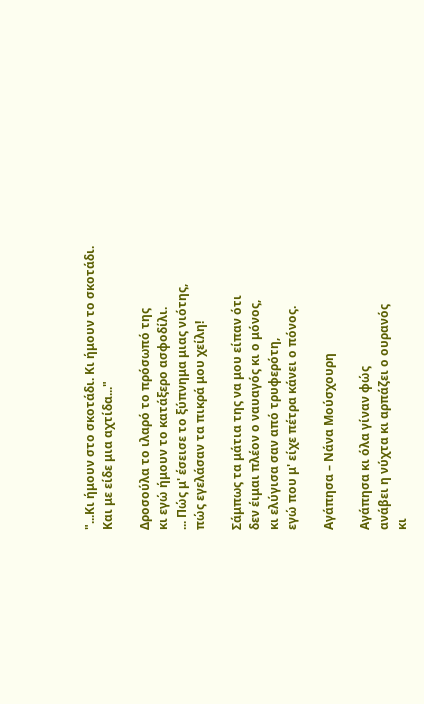"...Κι ήμουν στο σκοτάδι. Κι ήμουν το σκοτάδι.
Και με είδε μια αχτίδα..."

Δροσούλα το ιλαρό το πρόσωπό της
κι εγώ ήμουν το κατάξερο ασφοδίλι.
... Πώς μ' έσεισε το ξύπνημα μιας νιότης,
πώς εγελάσαν τα πικρά μου χείλη!

Σάμπως τα μάτια της να μου είπαν ότι
δεν έιμαι πλέον ο ναυαγός κι ο μόνος,
κι ελύγισα σαν από τρυφερότη,
εγώ που μ' είχε πέτρα κάνει ο πόνος.

Αγάπησα – Νάνα Μούσχουρη

Αγάπησα κι όλα γίναν φώς
ανάβει η νύχτα κι αρπάζει ο ουρανός
κι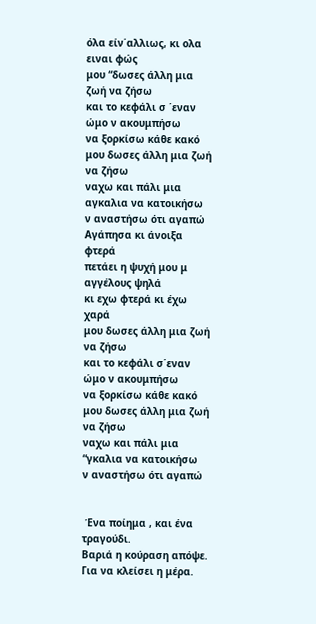όλα είν΄αλλιως, κι ολα ειναι φώς
μου “δωσες άλλη μια ζωή να ζήσω
και το κεφάλι σ ΄εναν ώμο ν ακουμπήσω
να ξορκίσω κάθε κακό
μου δωσες άλλη μια ζωή να ζήσω
ναχω και πάλι μια αγκαλια να κατοικήσω
ν αναστήσω ότι αγαπώ
Αγάπησα κι άνοιξα φτερά
πετάει η ψυχή μου μ αγγέλους ψηλά
κι εχω φτερά κι έχω χαρά
μου δωσες άλλη μια ζωή να ζήσω
και το κεφάλι σ΄εναν ώμο ν ακουμπήσω
να ξορκίσω κάθε κακό
μου δωσες άλλη μια ζωή να ζήσω
ναχω και πάλι μια “γκαλια να κατοικήσω
ν αναστήσω ότι αγαπώ


 Ένα ποίημα , και ένα τραγούδι.
Βαριά η κούραση απόψε.
Για να κλείσει η μέρα.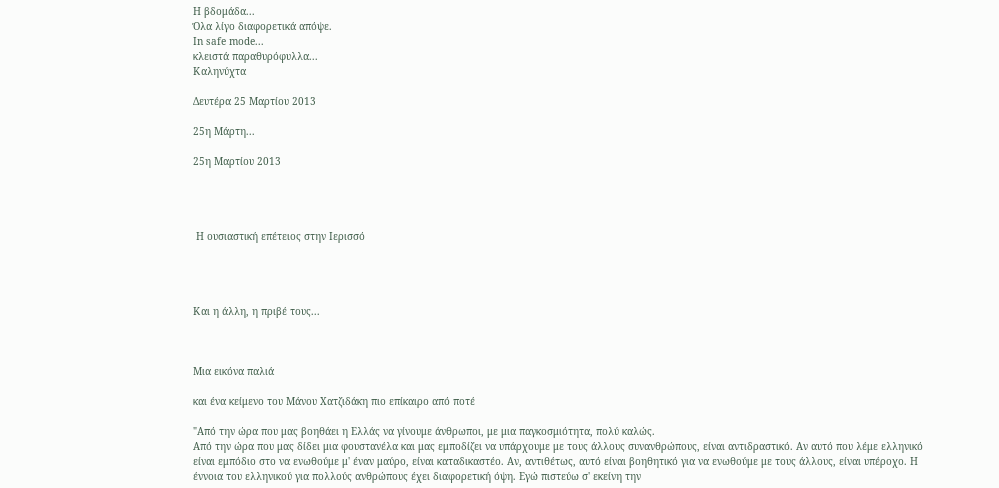Η βδομάδα...
Όλα λίγο διαφορετικά απόψε.
In safe mode...
κλειστά παραθυρόφυλλα...
Καληνύχτα

Δευτέρα 25 Μαρτίου 2013

25η Μάρτη...

25η Μαρτίου 2013




 Η ουσιαστική επέτειος στην Ιερισσό




Και η άλλη, η πριβέ τους...



Μια εικόνα παλιά

και ένα κείμενο του Μάνου Χατζιδάκη πιο επίκαιρο από ποτέ

"Από την ώρα που μας βοηθάει η Ελλάς να γίνουμε άνθρωποι, με μια παγκοσμιότητα, πολύ καλώς.
Από την ώρα που μας δίδει μια φουστανέλα και μας εμποδίζει να υπάρχουμε με τους άλλους συνανθρώπους, είναι αντιδραστικό. Αν αυτό που λέμε ελληνικό είναι εμπόδιο στο να ενωθούμε μ' έναν μαύρο, είναι καταδικαστέο. Αν, αντιθέτως, αυτό είναι βοηθητικό για να ενωθούμε με τους άλλους, είναι υπέροχο. Η έννοια του ελληνικού για πολλούς ανθρώπους έχει διαφορετική όψη. Εγώ πιστεύω σ' εκείνη την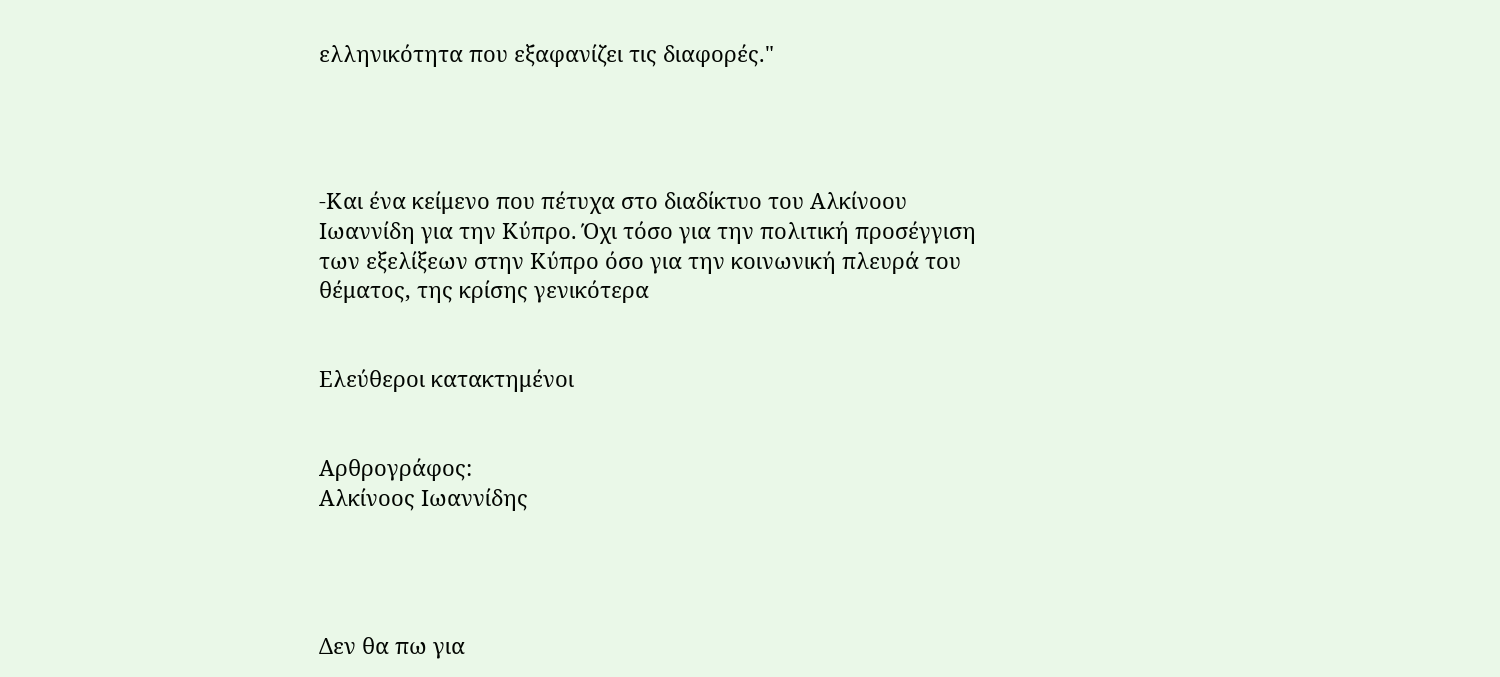ελληνικότητα που εξαφανίζει τις διαφορές."




-Και ένα κείμενο που πέτυχα στο διαδίκτυο του Αλκίνοου Ιωαννίδη για την Κύπρο. Όχι τόσο για την πολιτική προσέγγιση των εξελίξεων στην Κύπρο όσο για την κοινωνική πλευρά του θέματος, της κρίσης γενικότερα


Ελεύθεροι κατακτημένοι


Αρθρογράφος:
Αλκίνοος Ιωαννίδης




Δεν θα πω για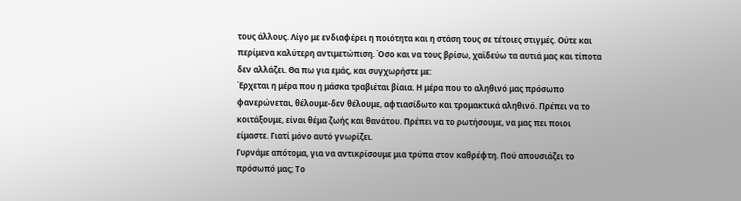τους άλλους. Λίγο με ενδιαφέρει η ποιότητα και η στάση τους σε τέτοιες στιγμές. Ούτε και περίμενα καλύτερη αντιμετώπιση. Όσο και να τους βρίσω, χαϊδεύω τα αυτιά μας και τίποτα δεν αλλάζει. Θα πω για εμάς, και συγχωρήστε με:
Έρχεται η μέρα που η μάσκα τραβιέται βίαια. Η μέρα που το αληθινό μας πρόσωπο φανερώνεται, θέλουμε-δεν θέλουμε, αφτιασίδωτο και τρομακτικά αληθινό. Πρέπει να το κοιτάξουμε, είναι θέμα ζωής και θανάτου. Πρέπει να το ρωτήσουμε, να μας πει ποιοι είμαστε. Γιατί μόνο αυτό γνωρίζει.
Γυρνάμε απότομα, για να αντικρίσουμε μια τρύπα στον καθρέφτη. Πού απουσιάζει το πρόσωπό μας; Το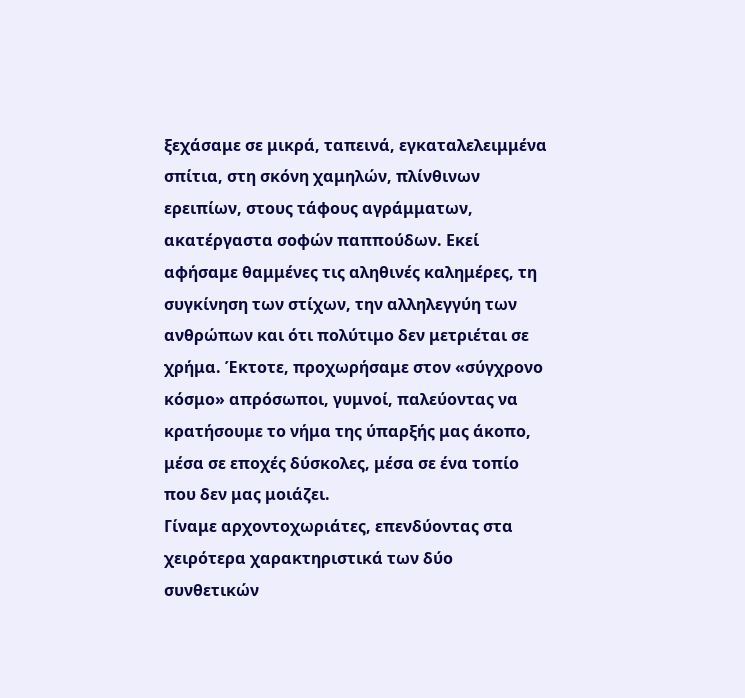ξεχάσαμε σε μικρά, ταπεινά, εγκαταλελειμμένα σπίτια, στη σκόνη χαμηλών, πλίνθινων ερειπίων, στους τάφους αγράμματων, ακατέργαστα σοφών παππούδων. Εκεί αφήσαμε θαμμένες τις αληθινές καλημέρες, τη συγκίνηση των στίχων, την αλληλεγγύη των ανθρώπων και ότι πολύτιμο δεν μετριέται σε χρήμα. Έκτοτε, προχωρήσαμε στον «σύγχρονο κόσμο» απρόσωποι, γυμνοί, παλεύοντας να κρατήσουμε το νήμα της ύπαρξής μας άκοπο, μέσα σε εποχές δύσκολες, μέσα σε ένα τοπίο που δεν μας μοιάζει.
Γίναμε αρχοντοχωριάτες, επενδύοντας στα χειρότερα χαρακτηριστικά των δύο συνθετικών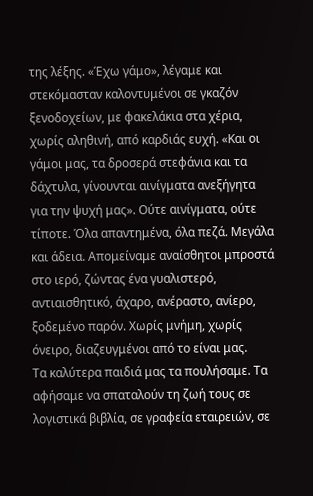της λέξης. «Έχω γάμο», λέγαμε και στεκόμασταν καλοντυμένοι σε γκαζόν ξενοδοχείων, με φακελάκια στα χέρια, χωρίς αληθινή, από καρδιάς ευχή. «Και οι γάμοι μας, τα δροσερά στεφάνια και τα δάχτυλα, γίνουνται αινίγματα ανεξήγητα για την ψυχή μας». Ούτε αινίγματα, ούτε τίποτε. Όλα απαντημένα, όλα πεζά. Μεγάλα και άδεια. Απομείναμε αναίσθητοι μπροστά στο ιερό, ζώντας ένα γυαλιστερό, αντιαισθητικό, άχαρο, ανέραστο, ανίερο, ξοδεμένο παρόν. Χωρίς μνήμη, χωρίς όνειρο, διαζευγμένοι από το είναι μας.
Τα καλύτερα παιδιά μας τα πουλήσαμε. Τα αφήσαμε να σπαταλούν τη ζωή τους σε λογιστικά βιβλία, σε γραφεία εταιρειών, σε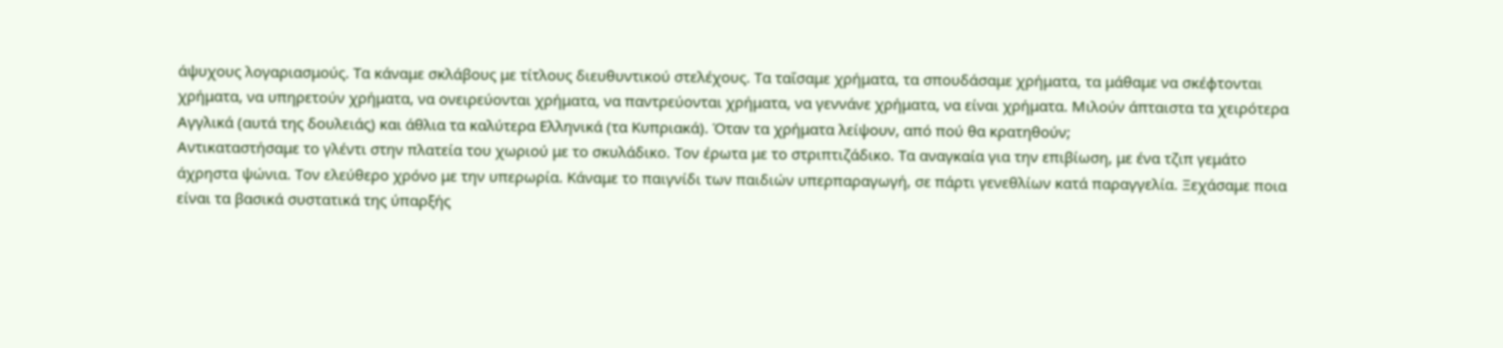άψυχους λογαριασμούς. Τα κάναμε σκλάβους με τίτλους διευθυντικού στελέχους. Τα ταΐσαμε χρήματα, τα σπουδάσαμε χρήματα, τα μάθαμε να σκέφτονται χρήματα, να υπηρετούν χρήματα, να ονειρεύονται χρήματα, να παντρεύονται χρήματα, να γεννάνε χρήματα, να είναι χρήματα. Μιλούν άπταιστα τα χειρότερα Αγγλικά (αυτά της δουλειάς) και άθλια τα καλύτερα Ελληνικά (τα Κυπριακά). Όταν τα χρήματα λείψουν, από πού θα κρατηθούν;
Αντικαταστήσαμε το γλέντι στην πλατεία του χωριού με το σκυλάδικο. Τον έρωτα με το στριπτιζάδικο. Τα αναγκαία για την επιβίωση, με ένα τζιπ γεμάτο άχρηστα ψώνια. Τον ελεύθερο χρόνο με την υπερωρία. Κάναμε το παιγνίδι των παιδιών υπερπαραγωγή, σε πάρτι γενεθλίων κατά παραγγελία. Ξεχάσαμε ποια είναι τα βασικά συστατικά της ύπαρξής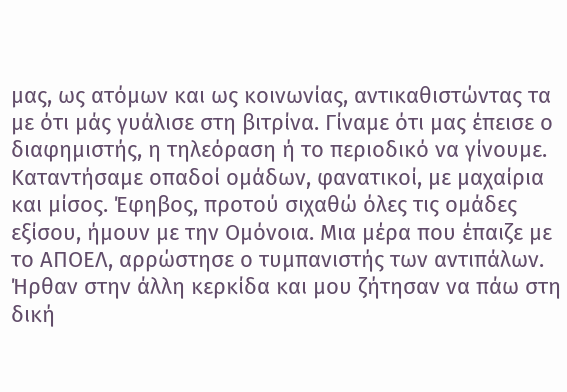μας, ως ατόμων και ως κοινωνίας, αντικαθιστώντας τα με ότι μάς γυάλισε στη βιτρίνα. Γίναμε ότι μας έπεισε ο διαφημιστής, η τηλεόραση ή το περιοδικό να γίνουμε. Καταντήσαμε οπαδοί ομάδων, φανατικοί, με μαχαίρια και μίσος. Έφηβος, προτού σιχαθώ όλες τις ομάδες εξίσου, ήμουν με την Ομόνοια. Μια μέρα που έπαιζε με το ΑΠΟΕΛ, αρρώστησε ο τυμπανιστής των αντιπάλων. Ήρθαν στην άλλη κερκίδα και μου ζήτησαν να πάω στη δική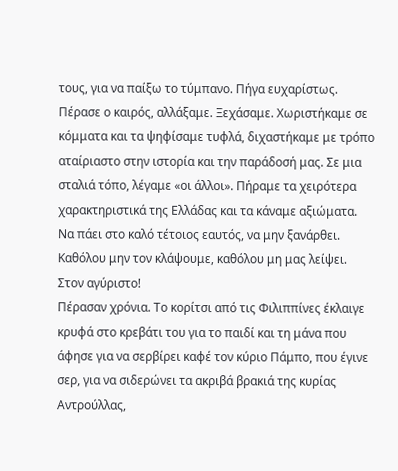τους, για να παίξω το τύμπανο. Πήγα ευχαρίστως.
Πέρασε ο καιρός, αλλάξαμε. Ξεχάσαμε. Χωριστήκαμε σε κόμματα και τα ψηφίσαμε τυφλά, διχαστήκαμε με τρόπο αταίριαστο στην ιστορία και την παράδοσή μας. Σε μια σταλιά τόπο, λέγαμε «οι άλλοι». Πήραμε τα χειρότερα χαρακτηριστικά της Ελλάδας και τα κάναμε αξιώματα.
Να πάει στο καλό τέτοιος εαυτός, να μην ξανάρθει. Καθόλου μην τον κλάψουμε, καθόλου μη μας λείψει. Στον αγύριστο!
Πέρασαν χρόνια. Το κορίτσι από τις Φιλιππίνες έκλαιγε κρυφά στο κρεβάτι του για το παιδί και τη μάνα που άφησε για να σερβίρει καφέ τον κύριο Πάμπο, που έγινε σερ, για να σιδερώνει τα ακριβά βρακιά της κυρίας Αντρούλλας,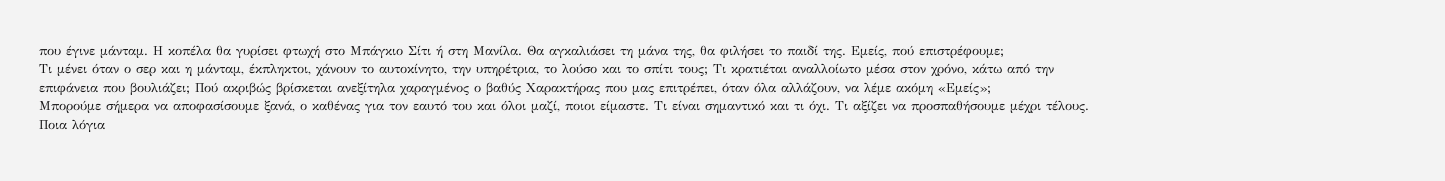που έγινε μάνταμ. Η κοπέλα θα γυρίσει φτωχή στο Μπάγκιο Σίτι ή στη Μανίλα. Θα αγκαλιάσει τη μάνα της, θα φιλήσει το παιδί της. Εμείς, πού επιστρέφουμε;
Τι μένει όταν ο σερ και η μάνταμ, έκπληκτοι, χάνουν το αυτοκίνητο, την υπηρέτρια, το λούσο και το σπίτι τους; Τι κρατιέται αναλλοίωτο μέσα στον χρόνο, κάτω από την επιφάνεια που βουλιάζει; Πού ακριβώς βρίσκεται ανεξίτηλα χαραγμένος ο βαθύς Χαρακτήρας που μας επιτρέπει, όταν όλα αλλάζουν, να λέμε ακόμη «Εμείς»;
Μπορούμε σήμερα να αποφασίσουμε ξανά, ο καθένας για τον εαυτό του και όλοι μαζί, ποιοι είμαστε. Τι είναι σημαντικό και τι όχι. Τι αξίζει να προσπαθήσουμε μέχρι τέλους. Ποια λόγια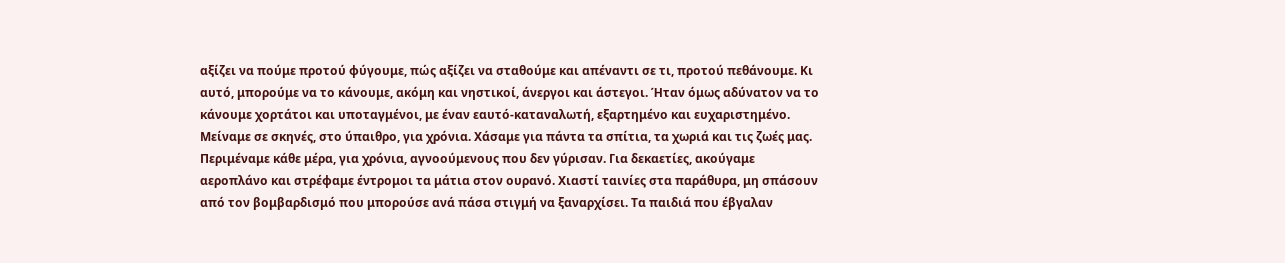αξίζει να πούμε προτού φύγουμε, πώς αξίζει να σταθούμε και απέναντι σε τι, προτού πεθάνουμε. Κι αυτό, μπορούμε να το κάνουμε, ακόμη και νηστικοί, άνεργοι και άστεγοι. Ήταν όμως αδύνατον να το κάνουμε χορτάτοι και υποταγμένοι, με έναν εαυτό-καταναλωτή, εξαρτημένο και ευχαριστημένο.
Μείναμε σε σκηνές, στο ύπαιθρο, για χρόνια. Χάσαμε για πάντα τα σπίτια, τα χωριά και τις ζωές μας. Περιμέναμε κάθε μέρα, για χρόνια, αγνοούμενους που δεν γύρισαν. Για δεκαετίες, ακούγαμε αεροπλάνο και στρέφαμε έντρομοι τα μάτια στον ουρανό. Χιαστί ταινίες στα παράθυρα, μη σπάσουν από τον βομβαρδισμό που μπορούσε ανά πάσα στιγμή να ξαναρχίσει. Τα παιδιά που έβγαλαν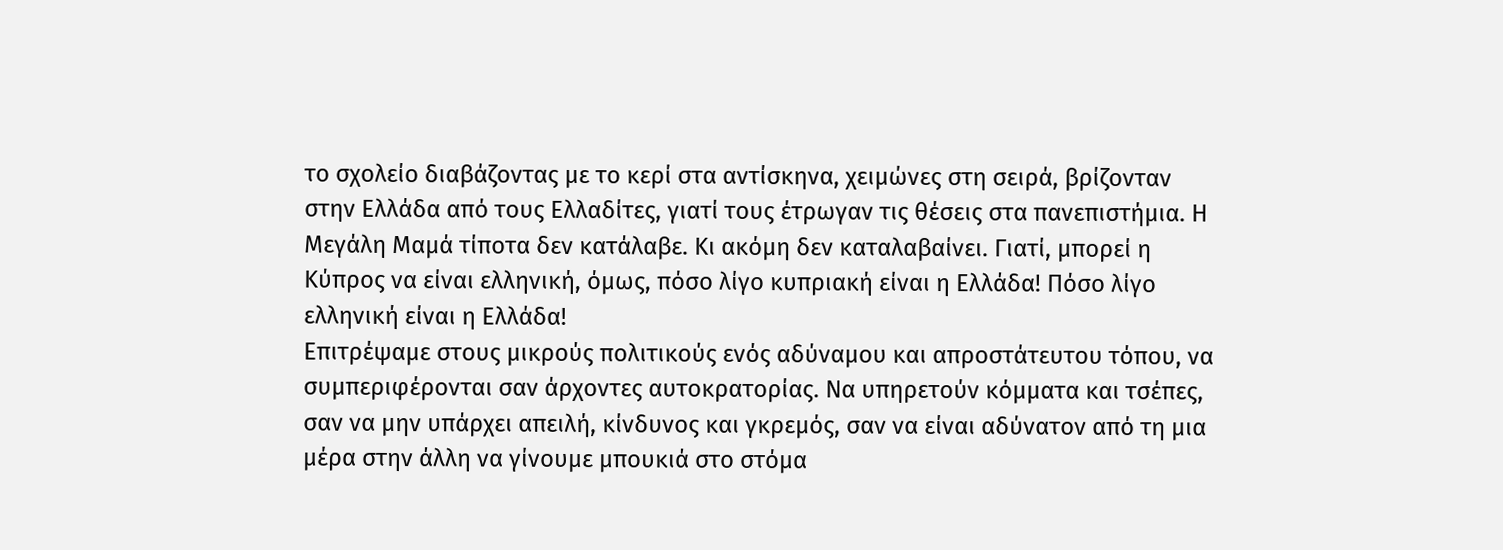το σχολείο διαβάζοντας με το κερί στα αντίσκηνα, χειμώνες στη σειρά, βρίζονταν στην Ελλάδα από τους Ελλαδίτες, γιατί τους έτρωγαν τις θέσεις στα πανεπιστήμια. Η Μεγάλη Μαμά τίποτα δεν κατάλαβε. Κι ακόμη δεν καταλαβαίνει. Γιατί, μπορεί η Κύπρος να είναι ελληνική, όμως, πόσο λίγο κυπριακή είναι η Ελλάδα! Πόσο λίγο ελληνική είναι η Ελλάδα!
Επιτρέψαμε στους μικρούς πολιτικούς ενός αδύναμου και απροστάτευτου τόπου, να συμπεριφέρονται σαν άρχοντες αυτοκρατορίας. Να υπηρετούν κόμματα και τσέπες, σαν να μην υπάρχει απειλή, κίνδυνος και γκρεμός, σαν να είναι αδύνατον από τη μια μέρα στην άλλη να γίνουμε μπουκιά στο στόμα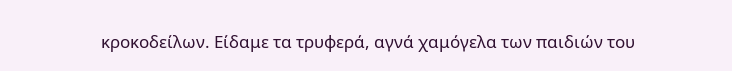κροκοδείλων. Είδαμε τα τρυφερά, αγνά χαμόγελα των παιδιών του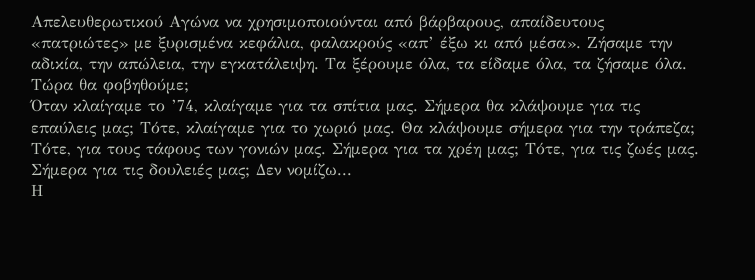Απελευθερωτικού Αγώνα να χρησιμοποιούνται από βάρβαρους, απαίδευτους «πατριώτες» με ξυρισμένα κεφάλια, φαλακρούς «απ’ έξω κι από μέσα». Ζήσαμε την αδικία, την απώλεια, την εγκατάλειψη. Τα ξέρουμε όλα, τα είδαμε όλα, τα ζήσαμε όλα. Τώρα θα φοβηθούμε;
Όταν κλαίγαμε το ’74, κλαίγαμε για τα σπίτια μας. Σήμερα θα κλάψουμε για τις επαύλεις μας; Τότε, κλαίγαμε για το χωριό μας. Θα κλάψουμε σήμερα για την τράπεζα; Τότε, για τους τάφους των γονιών μας. Σήμερα για τα χρέη μας; Τότε, για τις ζωές μας. Σήμερα για τις δουλειές μας; Δεν νομίζω...
Η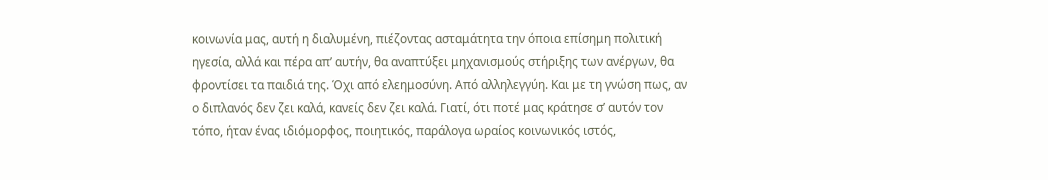κοινωνία μας, αυτή η διαλυμένη, πιέζοντας ασταμάτητα την όποια επίσημη πολιτική ηγεσία, αλλά και πέρα απ’ αυτήν, θα αναπτύξει μηχανισμούς στήριξης των ανέργων, θα φροντίσει τα παιδιά της. Όχι από ελεημοσύνη. Από αλληλεγγύη. Και με τη γνώση πως, αν ο διπλανός δεν ζει καλά, κανείς δεν ζει καλά. Γιατί, ότι ποτέ μας κράτησε σ’ αυτόν τον τόπο, ήταν ένας ιδιόμορφος, ποιητικός, παράλογα ωραίος κοινωνικός ιστός,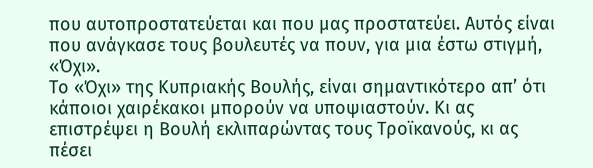που αυτοπροστατεύεται και που μας προστατεύει. Αυτός είναι που ανάγκασε τους βουλευτές να πουν, για μια έστω στιγμή, «Όχι».
Το «Όχι» της Κυπριακής Βουλής, είναι σημαντικότερο απ’ ότι κάποιοι χαιρέκακοι μπορούν να υποψιαστούν. Κι ας επιστρέψει η Βουλή εκλιπαρώντας τους Τροϊκανούς, κι ας πέσει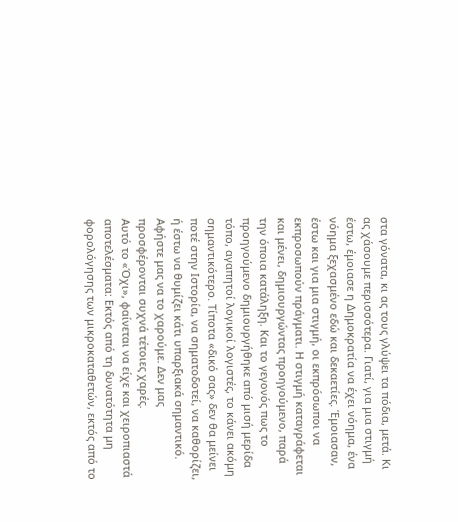στα γόνατα, κι ας τους γλύψει τα πόδια, μετά. Κι ας χάσουμε περισσότερα. Γιατί, για μια στιγμή έστω, έμοιασε η Δημοκρατία να έχει νόημα, ένα νόημα ξεχασμένο εδώ και δεκαετίες. Έμοιασαν, έστω και για μια στιγμή, οι εκπρόσωποι να εκπροσωπούν πράγματι. Η στιγμή καταγράφεται και μένει, δημιουργώντας προηγούμενο, παρά την όποια κατάληξη. Και το γεγονός πως το προηγούμενο δημιουργήθηκε από μισή μερίδα τόπο, αγαπητοί λογικοί λογιστές, το κάνει ακόμη σημαντικότερο. Τίποτα «δικό σας» δεν θα μείνει ποτέ στην Ιστορία, να σηματοδοτεί, να καθορίζει, ή έστω να θυμίζει κάτι υπαρξιακά σημαντικό. Αφήστε μας να το χαρούμε. Δεν μας προσφέρονται συχνά τέτοιες χαρές.
Αυτό το «Όχι», φαίνεται να είχε και χειροπιαστά αποτελέσματα: Εκτός από τη δυνατότητα μη φορολόγησης των μικροκαταθετών, εκτός από το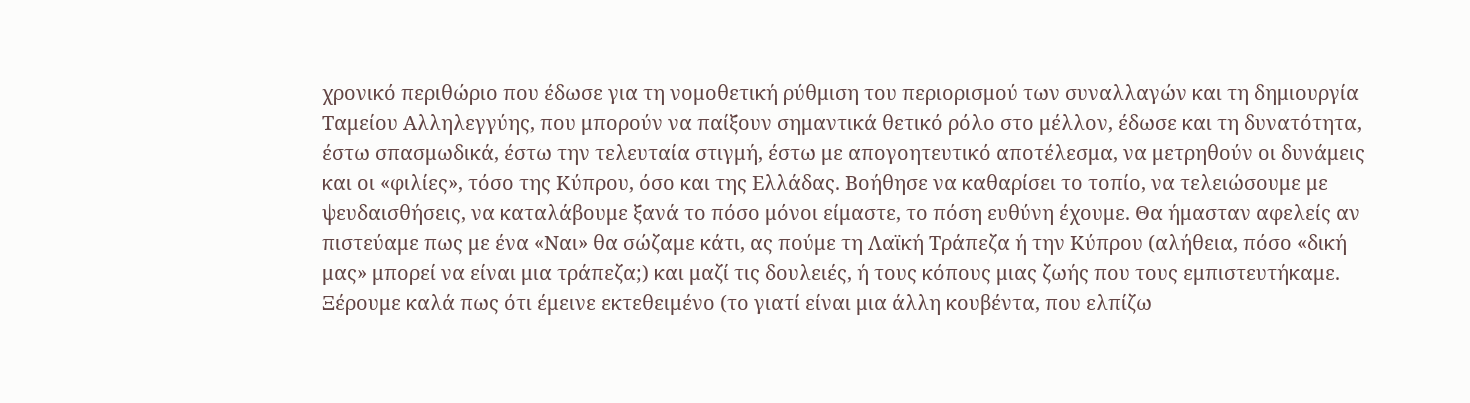χρονικό περιθώριο που έδωσε για τη νομοθετική ρύθμιση του περιορισμού των συναλλαγών και τη δημιουργία Ταμείου Αλληλεγγύης, που μπορούν να παίξουν σημαντικά θετικό ρόλο στο μέλλον, έδωσε και τη δυνατότητα, έστω σπασμωδικά, έστω την τελευταία στιγμή, έστω με απογοητευτικό αποτέλεσμα, να μετρηθούν οι δυνάμεις και οι «φιλίες», τόσο της Κύπρου, όσο και της Ελλάδας. Βοήθησε να καθαρίσει το τοπίο, να τελειώσουμε με ψευδαισθήσεις, να καταλάβουμε ξανά το πόσο μόνοι είμαστε, το πόση ευθύνη έχουμε. Θα ήμασταν αφελείς αν πιστεύαμε πως με ένα «Ναι» θα σώζαμε κάτι, ας πούμε τη Λαϊκή Τράπεζα ή την Κύπρου (αλήθεια, πόσο «δική μας» μπορεί να είναι μια τράπεζα;) και μαζί τις δουλειές, ή τους κόπους μιας ζωής που τους εμπιστευτήκαμε. Ξέρουμε καλά πως ότι έμεινε εκτεθειμένο (το γιατί είναι μια άλλη κουβέντα, που ελπίζω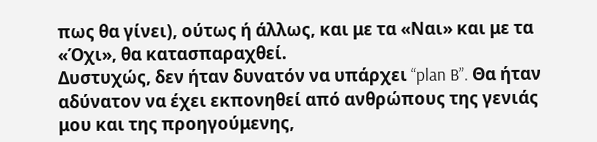πως θα γίνει), ούτως ή άλλως, και με τα «Ναι» και με τα «Όχι», θα κατασπαραχθεί.
Δυστυχώς, δεν ήταν δυνατόν να υπάρχει “plan B”. Θα ήταν αδύνατον να έχει εκπονηθεί από ανθρώπους της γενιάς μου και της προηγούμενης,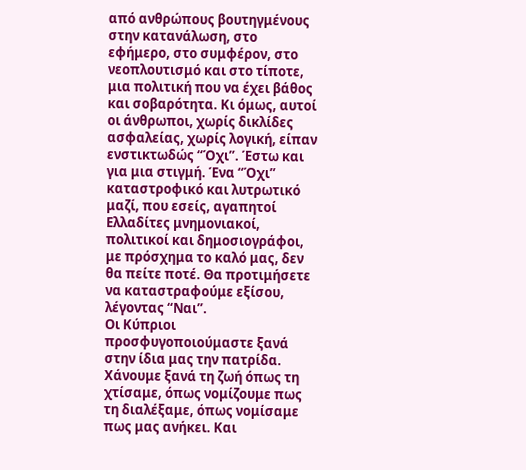από ανθρώπους βουτηγμένους στην κατανάλωση, στο εφήμερο, στο συμφέρον, στο νεοπλουτισμό και στο τίποτε, μια πολιτική που να έχει βάθος και σοβαρότητα. Κι όμως, αυτοί οι άνθρωποι, χωρίς δικλίδες ασφαλείας, χωρίς λογική, είπαν ενστικτωδώς “Όχι”. Έστω και για μια στιγμή. Ένα “Όχι” καταστροφικό και λυτρωτικό μαζί, που εσείς, αγαπητοί Ελλαδίτες μνημονιακοί, πολιτικοί και δημοσιογράφοι, με πρόσχημα το καλό μας, δεν θα πείτε ποτέ. Θα προτιμήσετε να καταστραφούμε εξίσου, λέγοντας “Ναι”.
Οι Κύπριοι προσφυγοποιούμαστε ξανά στην ίδια μας την πατρίδα. Χάνουμε ξανά τη ζωή όπως τη χτίσαμε, όπως νομίζουμε πως τη διαλέξαμε, όπως νομίσαμε πως μας ανήκει. Και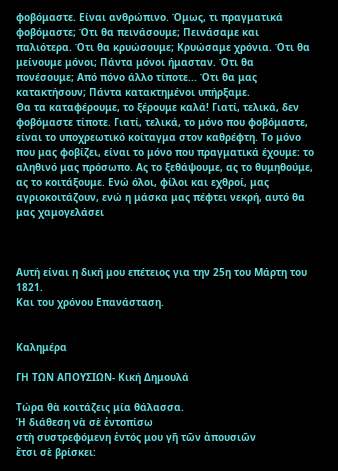φοβόμαστε. Είναι ανθρώπινο. Όμως, τι πραγματικά φοβόμαστε; Ότι θα πεινάσουμε; Πεινάσαμε και παλιότερα. Ότι θα κρυώσουμε; Κρυώσαμε χρόνια. Ότι θα μείνουμε μόνοι; Πάντα μόνοι ήμασταν. Ότι θα πονέσουμε; Από πόνο άλλο τίποτε... Ότι θα μας κατακτήσουν; Πάντα κατακτημένοι υπήρξαμε.
Θα τα καταφέρουμε, το ξέρουμε καλά! Γιατί, τελικά, δεν φοβόμαστε τίποτε. Γιατί, τελικά, το μόνο που φοβόμαστε, είναι το υποχρεωτικό κοίταγμα στον καθρέφτη. Το μόνο που μας φοβίζει, είναι το μόνο που πραγματικά έχουμε: το αληθινό μας πρόσωπο. Ας το ξεθάψουμε, ας το θυμηθούμε, ας το κοιτάξουμε. Ενώ όλοι, φίλοι και εχθροί, μας αγριοκοιτάζουν, ενώ η μάσκα μας πέφτει νεκρή, αυτό θα μας χαμογελάσει



Αυτή είναι η δική μου επέτειος για την 25η του Μάρτη του 1821.
Και του χρόνου Επανάσταση.


Καλημέρα

ΓΗ ΤΩΝ ΑΠΟΥΣΙΩΝ- Κική Δημουλά

Τώρα θὰ κοιτάζεις μία θάλασσα.
Ἡ διάθεση νὰ σὲ ἐντοπίσω
στὴ συστρεφόμενη ἐντός μου γῆ τῶν ἀπουσιῶν
ἔτσι σὲ βρίσκει: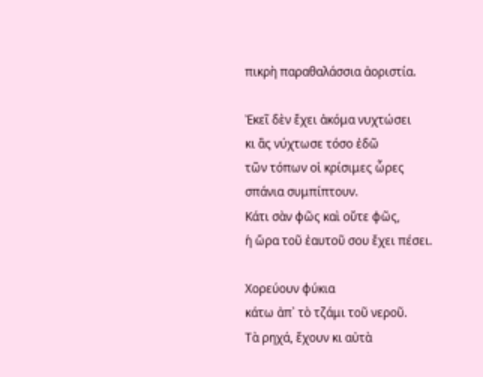πικρὴ παραθαλάσσια ἀοριστία.

Ἐκεῖ δὲν ἔχει ἀκόμα νυχτώσει
κι ἂς νύχτωσε τόσο ἐδῶ
τῶν τόπων οἱ κρίσιμες ὧρες
σπάνια συμπίπτουν.
Κάτι σὰν φῶς καὶ οὔτε φῶς,
ἡ ὥρα τοῦ ἐαυτοῦ σου ἔχει πέσει.

Χορεύουν φύκια
κάτω ἀπ᾿ τὸ τζάμι τοῦ νεροῦ.
Τὰ ρηχά, ἔχουν κι αὐτὰ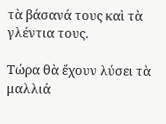τὰ βάσανά τους καὶ τὰ γλέντια τους.

Τώρα θὰ ἔχουν λύσει τὰ μαλλιά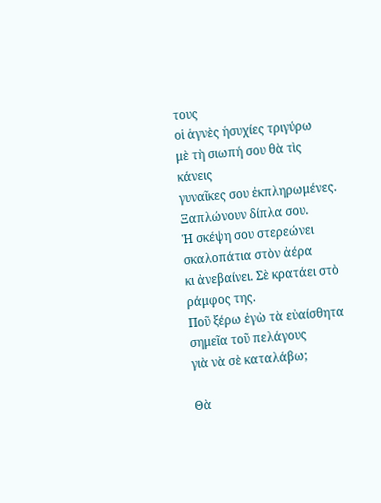τους
οἱ ἁγνὲς ἡσυχίες τριγύρω
μὲ τὴ σιωπή σου θὰ τὶς κάνεις
γυναῖκες σου ἐκπληρωμένες.
Ξαπλώνουν δίπλα σου.
Ἡ σκέψη σου στερεώνει σκαλοπάτια στὸν ἀέρα
κι ἀνεβαίνει. Σὲ κρατάει στὸ ράμφος της.
Ποῦ ξέρω ἐγὼ τὰ εὐαίσθητα σημεῖα τοῦ πελάγους
γιὰ νὰ σὲ καταλάβω;

Θὰ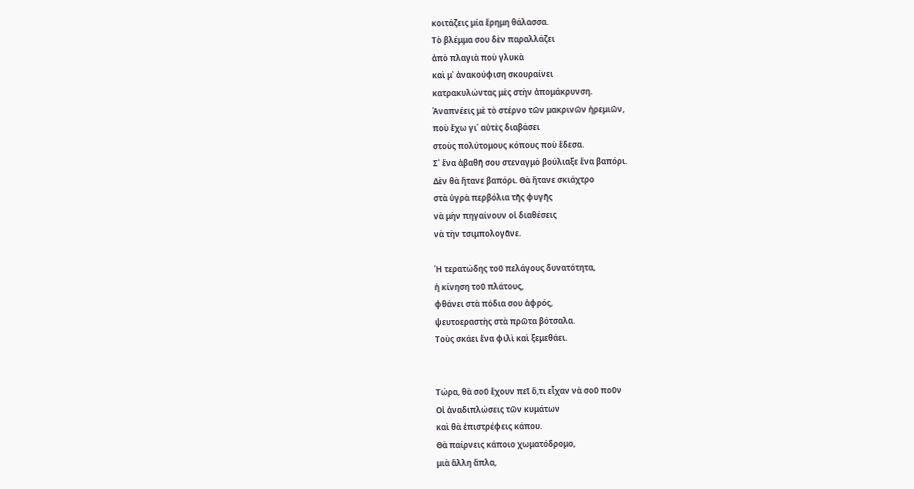κοιτάζεις μία ἔρημη θάλασσα.
Τὸ βλέμμα σου δὲν παραλλάζει
ἀπὸ πλαγιὰ ποὺ γλυκὰ
καὶ μ᾿ ἀνακούφιση σκουραίνει
κατρακυλώντας μὲς στὴν ἀπομάκρυνση.
Ἀναπνέεις μὲ τὸ στέρνο τῶν μακρινῶν ἠρεμιῶν,
ποὺ ἔχω γι᾿ αὐτὲς διαβάσει
στοὺς πολύτομους κόπους ποὺ ἔδεσα.
Σ᾿ ἕνα ἀβαθῆ σου στεναγμὸ βούλιαξε ἕνα βαπόρι.
Δὲν θὰ ἤτανε βαπόρι. Θὰ ἤτανε σκιάχτρο
στὰ ὑγρὰ περβόλια τῆς φυγῆς
νὰ μὴν πηγαίνουν οἱ διαθέσεις
νὰ τὴν τσιμπολογᾶνε.

Ἡ τερατώδης τοῦ πελάγους δυνατότητα,
ἡ κίνηση τοῦ πλάτους,
φθάνει στὰ πόδια σου ἀφρός,
ψευτοεραστὴς στὰ πρῶτα βότσαλα.
Τοὺς σκάει ἕνα φιλὶ καὶ ξεμεθάει.


Τώρα, θὰ σοῦ ἔχουν πεῖ ὅ,τι εἶχαν νὰ σοῦ ποῦν
Οἱ ἀναδιπλώσεις τῶν κυμάτων
καὶ θὰ ἐπιστρέφεις κάπου.
Θὰ παίρνεις κάποιο χωματόδρομο,
μιὰ ἄλλη ἅπλα,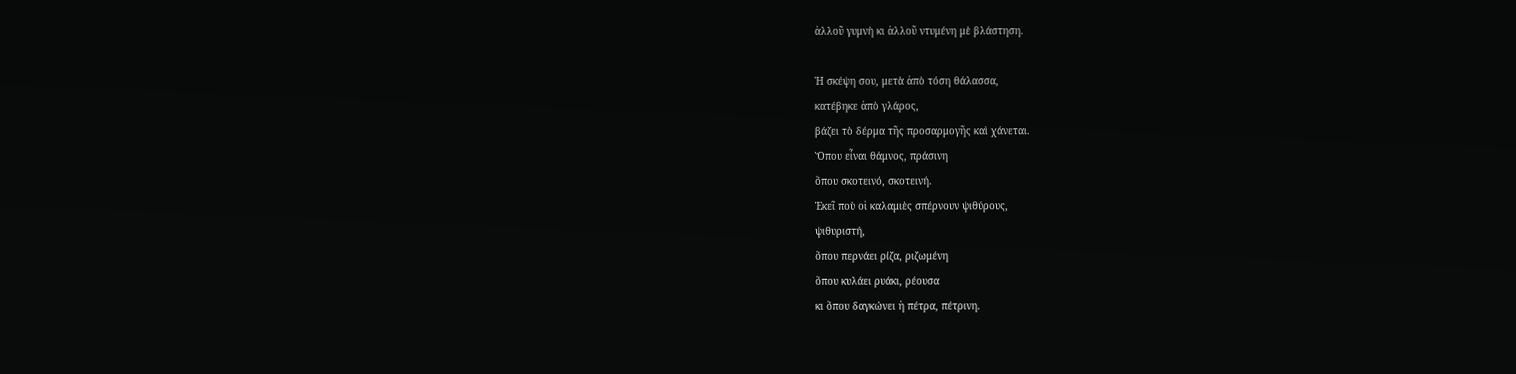ἀλλοῦ γυμνὴ κι ἀλλοῦ ντυμένη μὲ βλάστηση.

Ἡ σκέψη σου, μετὰ ἀπὸ τόση θάλασσα,
κατέβηκε ἀπὸ γλάρος,
βάζει τὸ δέρμα τῆς προσαρμογῆς καὶ χάνεται.
Ὅπου εἶναι θάμνος, πράσινη
ὅπου σκοτεινό, σκοτεινή.
Ἐκεῖ ποὺ οἱ καλαμιὲς σπέρνουν ψιθύρους,
ψιθυριστή,
ὅπου περνάει ρίζα, ριζωμένη
ὅπου κυλάει ρυάκι, ρέουσα
κι ὅπου δαγκώνει ἡ πέτρα, πέτρινη.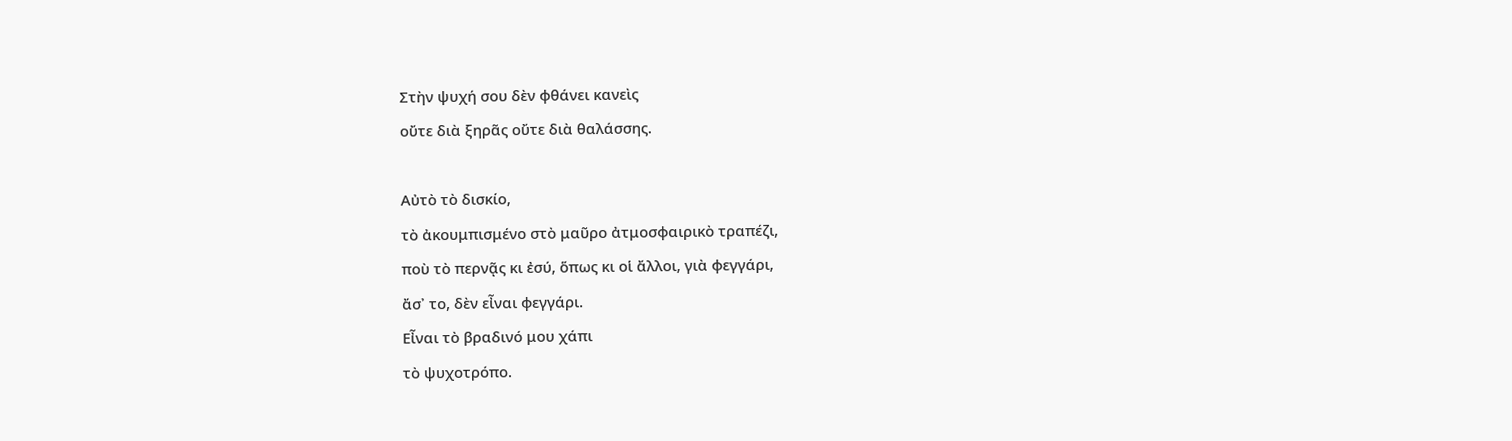Στὴν ψυχή σου δὲν φθάνει κανεὶς
οὔτε διὰ ξηρᾶς οὔτε διὰ θαλάσσης.

Αὐτὸ τὸ δισκίο,
τὸ ἀκουμπισμένο στὸ μαῦρο ἀτμοσφαιρικὸ τραπέζι,
ποὺ τὸ περνᾷς κι ἐσύ, ὅπως κι οἱ ἄλλοι, γιὰ φεγγάρι,
ἄσ᾿ το, δὲν εἶναι φεγγάρι.
Εἶναι τὸ βραδινό μου χάπι
τὸ ψυχοτρόπο.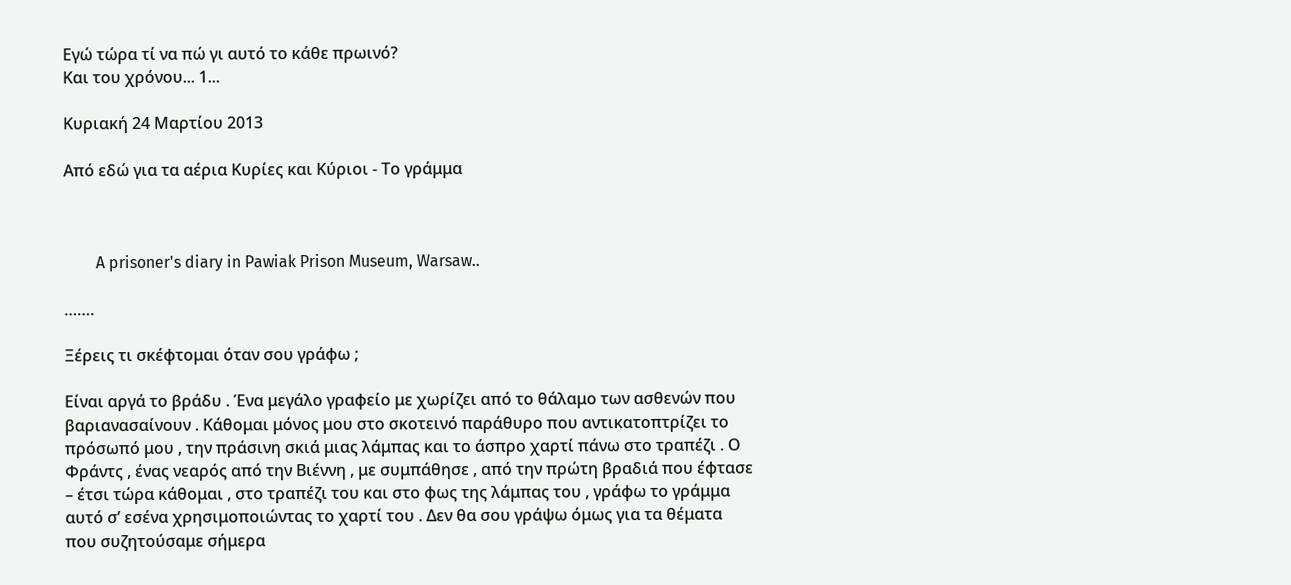Εγώ τώρα τί να πώ γι αυτό το κάθε πρωινό?
Και του χρόνου... 1...

Κυριακή 24 Μαρτίου 2013

Από εδώ για τα αέρια Κυρίες και Κύριοι - Το γράμμα



        A prisoner's diary in Pawiak Prison Museum, Warsaw..

…….

Ξέρεις τι σκέφτομαι όταν σου γράφω ;

Είναι αργά το βράδυ . Ένα μεγάλο γραφείο με χωρίζει από το θάλαμο των ασθενών που βαριανασαίνουν . Κάθομαι μόνος μου στο σκοτεινό παράθυρο που αντικατοπτρίζει το πρόσωπό μου , την πράσινη σκιά μιας λάμπας και το άσπρο χαρτί πάνω στο τραπέζι . Ο Φράντς , ένας νεαρός από την Βιέννη , με συμπάθησε , από την πρώτη βραδιά που έφτασε – έτσι τώρα κάθομαι , στο τραπέζι του και στο φως της λάμπας του , γράφω το γράμμα αυτό σ’ εσένα χρησιμοποιώντας το χαρτί του . Δεν θα σου γράψω όμως για τα θέματα που συζητούσαμε σήμερα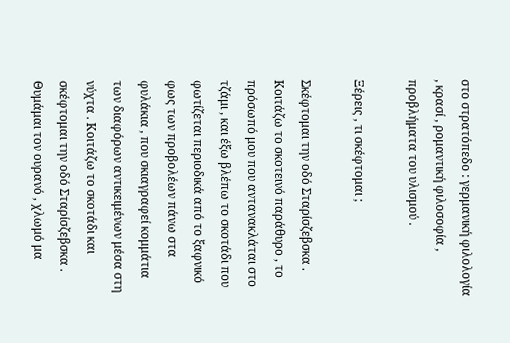στο στρατόπεδο : γερμανική φιλολογία , κρασί , ρομαντική φιλοσοφία , προβλήματα του υλισμού .

Ξέρεις , τι σκέφτομαι ;

Σκέφτομαι την οδό Σταρίσζεβσκα . Κοιτάζω το σκοτεινό παράθυρο , το πρόσωπό μου που αντανακλάται στο τζάμι , και έξω βλέπω το σκοτάδι που φωτίζεται περιοδικά από το ξαφνικό φως των προβολέων πάνω στα φυλάκια , που σκιαγραφεί κομμάτια των διαφόρων αντικειμένων μέσα στη νύχτα . Κοιτάζω το σκοτάδι και σκέφτομαι την οδό Σταρίσζεβσκα . Θυμάμαι τον ουρανό , χλωμό μα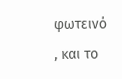φωτεινό , και το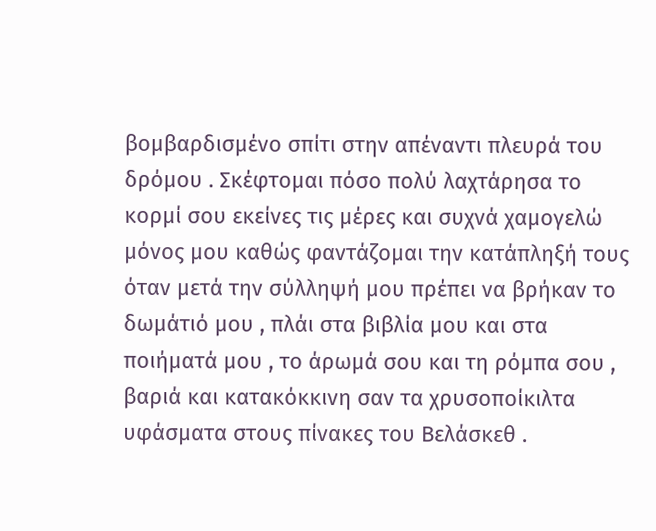βομβαρδισμένο σπίτι στην απέναντι πλευρά του δρόμου . Σκέφτομαι πόσο πολύ λαχτάρησα το κορμί σου εκείνες τις μέρες και συχνά χαμογελώ μόνος μου καθώς φαντάζομαι την κατάπληξή τους όταν μετά την σύλληψή μου πρέπει να βρήκαν το δωμάτιό μου , πλάι στα βιβλία μου και στα ποιήματά μου , το άρωμά σου και τη ρόμπα σου , βαριά και κατακόκκινη σαν τα χρυσοποίκιλτα υφάσματα στους πίνακες του Βελάσκεθ .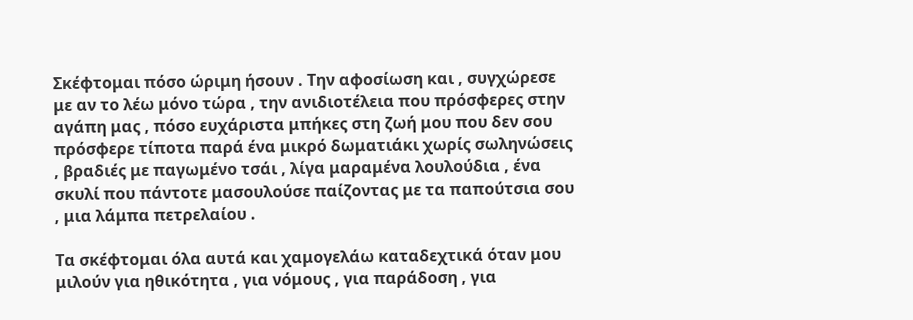Σκέφτομαι πόσο ώριμη ήσουν . Την αφοσίωση και , συγχώρεσε με αν το λέω μόνο τώρα , την ανιδιοτέλεια που πρόσφερες στην αγάπη μας , πόσο ευχάριστα μπήκες στη ζωή μου που δεν σου πρόσφερε τίποτα παρά ένα μικρό δωματιάκι χωρίς σωληνώσεις , βραδιές με παγωμένο τσάι , λίγα μαραμένα λουλούδια , ένα σκυλί που πάντοτε μασουλούσε παίζοντας με τα παπούτσια σου , μια λάμπα πετρελαίου .

Τα σκέφτομαι όλα αυτά και χαμογελάω καταδεχτικά όταν μου μιλούν για ηθικότητα , για νόμους , για παράδοση , για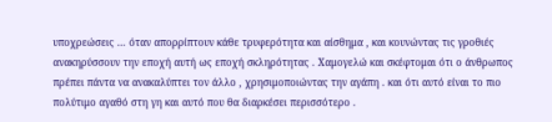υποχρεώσεις … όταν απορρίπτουν κάθε τρυφερότητα και αίσθημα , και κουνώντας τις γροθιές ανακηρύσσουν την εποχή αυτή ως εποχή σκληρότητας . Χαμογελώ και σκέφτομαι ότι ο άνθρωπος πρέπει πάντα να ανακαλύπτει τον άλλο , χρησιμοποιώντας την αγάπη . και ότι αυτό είναι το πιο πολύτιμο αγαθό στη γη και αυτό που θα διαρκέσει περισσότερο .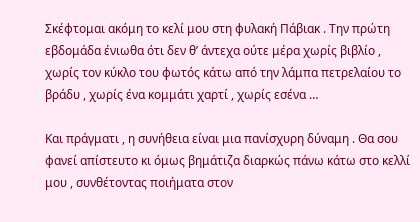Σκέφτομαι ακόμη το κελί μου στη φυλακή Πάβιακ . Την πρώτη εβδομάδα ένιωθα ότι δεν θ’ άντεχα ούτε μέρα χωρίς βιβλίο , χωρίς τον κύκλο του φωτός κάτω από την λάμπα πετρελαίου το βράδυ , χωρίς ένα κομμάτι χαρτί , χωρίς εσένα …

Και πράγματι , η συνήθεια είναι μια πανίσχυρη δύναμη . Θα σου φανεί απίστευτο κι όμως βημάτιζα διαρκώς πάνω κάτω στο κελλί μου , συνθέτοντας ποιήματα στον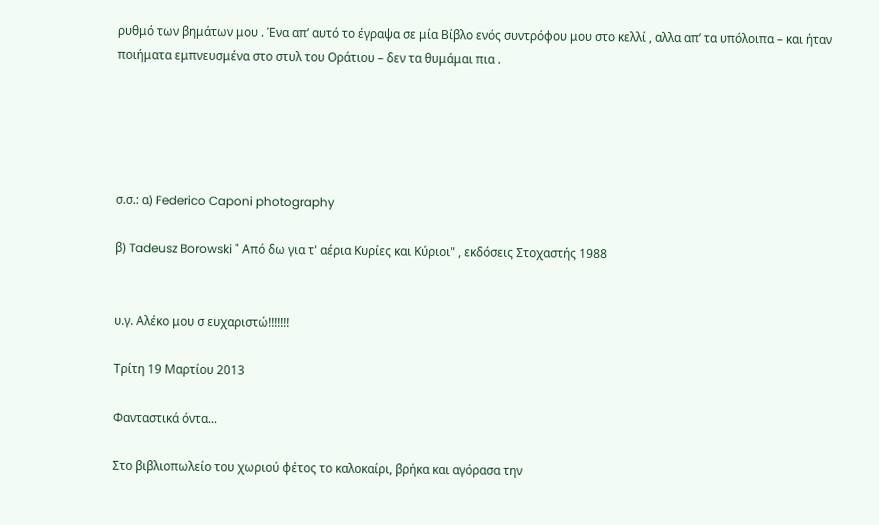ρυθμό των βημάτων μου . Ένα απ’ αυτό το έγραψα σε μία Βίβλο ενός συντρόφου μου στο κελλί , αλλα απ’ τα υπόλοιπα – και ήταν ποιήματα εμπνευσμένα στο στυλ του Οράτιου – δεν τα θυμάμαι πια .





σ.σ.: α) Federico Caponi photography

β) Tadeusz Borowski " Από δω για τ' αέρια Κυρίες και Κύριοι" , εκδόσεις Στοχαστής 1988


υ.γ. Αλέκο μου σ ευχαριστώ!!!!!!!

Τρίτη 19 Μαρτίου 2013

Φανταστικά όντα...

Στο βιβλιοπωλείο του χωριού φέτος το καλοκαίρι, βρήκα και αγόρασα την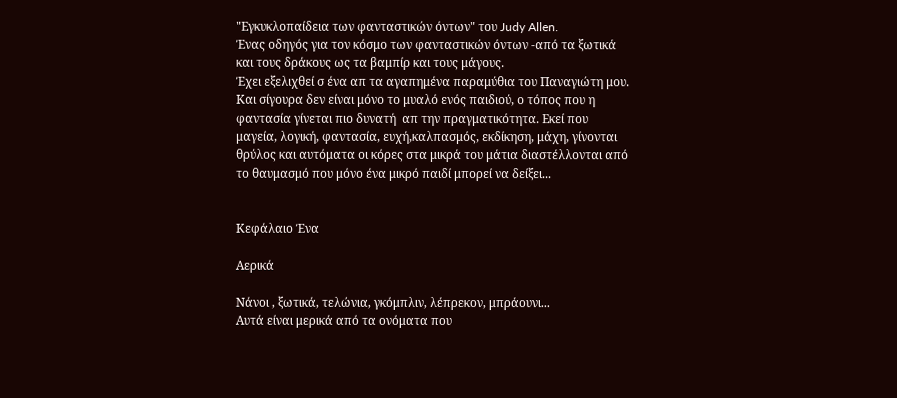"Εγκυκλοπαίδεια των φανταστικών όντων" του Judy Allen.
Ένας οδηγός για τον κόσμο των φανταστικών όντων -από τα ξωτικά και τους δράκους ως τα βαμπίρ και τους μάγους.
Έχει εξελιχθεί σ ένα απ τα αγαπημένα παραμύθια του Παναγιώτη μου. Και σίγουρα δεν είναι μόνο το μυαλό ενός παιδιού, ο τόπος που η  φαντασία γίνεται πιο δυνατή  απ την πραγματικότητα. Εκεί που μαγεία, λογική, φαντασία, ευχή,καλπασμός, εκδίκηση, μάχη, γίνονται θρύλος και αυτόματα οι κόρες στα μικρά του μάτια διαστέλλονται από το θαυμασμό που μόνο ένα μικρό παιδί μπορεί να δείξει...


Κεφάλαιο Ένα

Αερικά

Νάνοι , ξωτικά, τελώνια, γκόμπλιν, λέπρεκον, μπράουνι...
Αυτά είναι μερικά από τα ονόματα που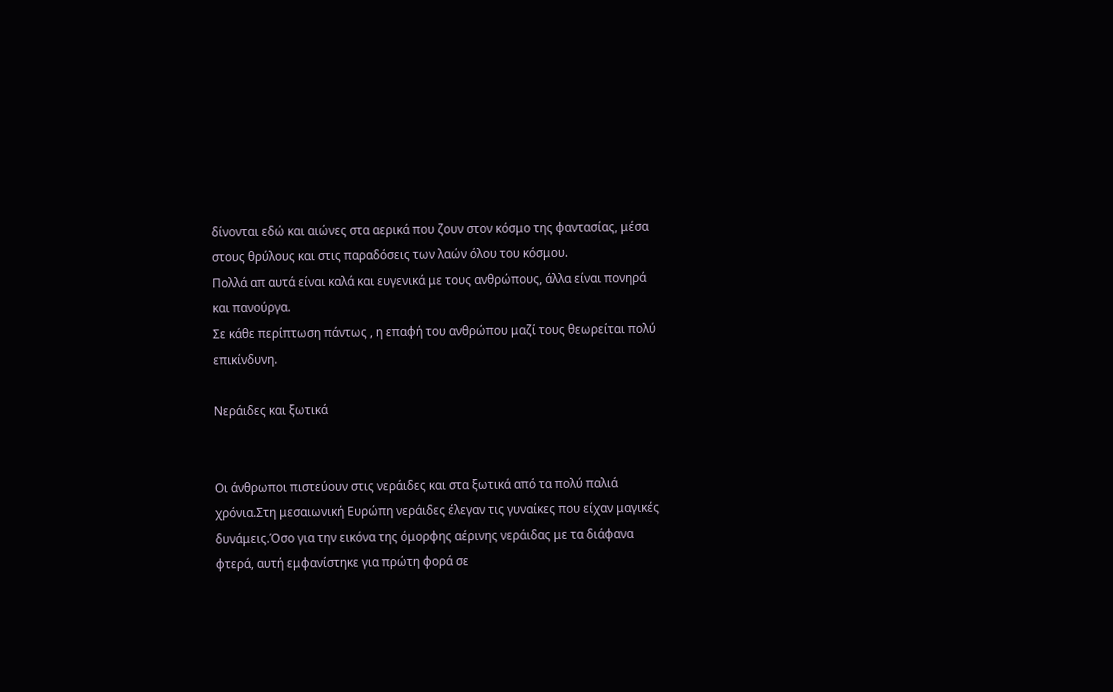δίνονται εδώ και αιώνες στα αερικά που ζουν στον κόσμο της φαντασίας, μέσα στους θρύλους και στις παραδόσεις των λαών όλου του κόσμου.
Πολλά απ αυτά είναι καλά και ευγενικά με τους ανθρώπους, άλλα είναι πονηρά και πανούργα.
Σε κάθε περίπτωση πάντως , η επαφή του ανθρώπου μαζί τους θεωρείται πολύ επικίνδυνη.

Νεράιδες και ξωτικά


Οι άνθρωποι πιστεύουν στις νεράιδες και στα ξωτικά από τα πολύ παλιά χρόνια.Στη μεσαιωνική Ευρώπη νεράιδες έλεγαν τις γυναίκες που είχαν μαγικές δυνάμεις.Όσο για την εικόνα της όμορφης αέρινης νεράιδας με τα διάφανα φτερά, αυτή εμφανίστηκε για πρώτη φορά σε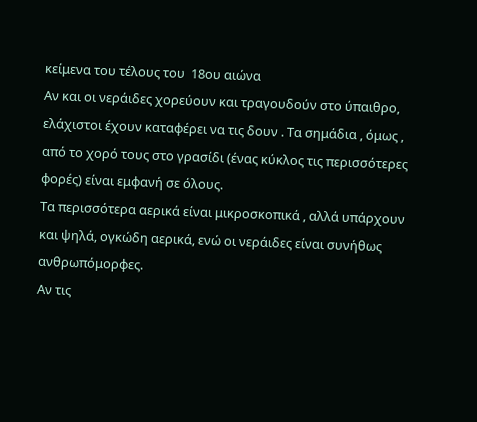κείμενα του τέλους του  18ου αιώνα
Αν και οι νεράιδες χορεύουν και τραγουδούν στο ύπαιθρο, ελάχιστοι έχουν καταφέρει να τις δουν . Τα σημάδια , όμως , από το χορό τους στο γρασίδι (ένας κύκλος τις περισσότερες φορές) είναι εμφανή σε όλους.
Τα περισσότερα αερικά είναι μικροσκοπικά , αλλά υπάρχουν και ψηλά, ογκώδη αερικά, ενώ οι νεράιδες είναι συνήθως ανθρωπόμορφες.
Αν τις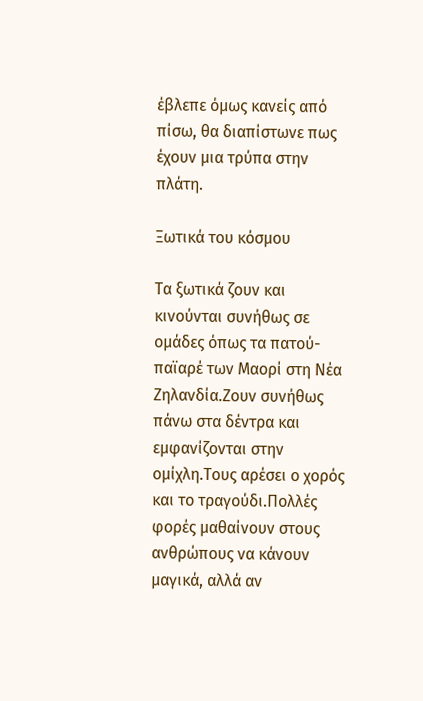έβλεπε όμως κανείς από πίσω, θα διαπίστωνε πως έχουν μια τρύπα στην πλάτη.

Ξωτικά του κόσμου

Τα ξωτικά ζουν και κινούνται συνήθως σε ομάδες όπως τα πατού-παϊαρέ των Μαορί στη Νέα Ζηλανδία.Ζουν συνήθως πάνω στα δέντρα και εμφανίζονται στην ομίχλη.Τους αρέσει ο χορός και το τραγούδι.Πολλές φορές μαθαίνουν στους ανθρώπους να κάνουν μαγικά, αλλά αν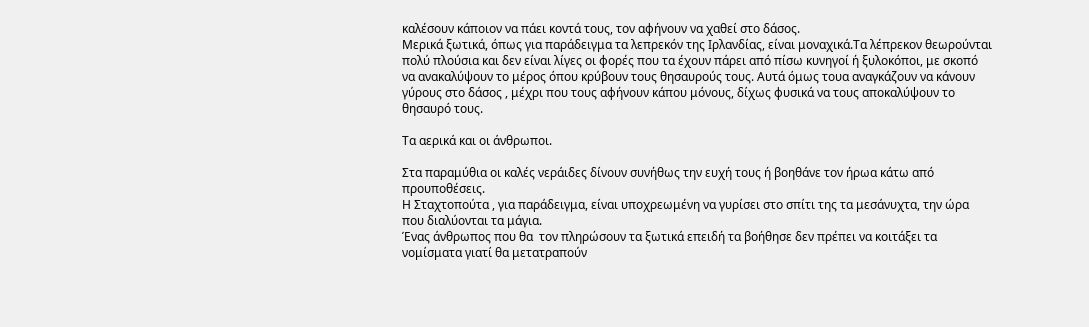καλέσουν κάποιον να πάει κοντά τους, τον αφήνουν να χαθεί στο δάσος.
Μερικά ξωτικά, όπως για παράδειγμα τα λεπρεκόν της Ιρλανδίας, είναι μοναχικά.Τα λέπρεκον θεωρούνται πολύ πλούσια και δεν είναι λίγες οι φορές που τα έχουν πάρει από πίσω κυνηγοί ή ξυλοκόποι, με σκοπό να ανακαλύψουν το μέρος όπου κρύβουν τους θησαυρούς τους. Αυτά όμως τουα αναγκάζουν να κάνουν γύρους στο δάσος , μέχρι που τους αφήνουν κάπου μόνους, δίχως φυσικά να τους αποκαλύψουν το θησαυρό τους.

Τα αερικά και οι άνθρωποι.

Στα παραμύθια οι καλές νεράιδες δίνουν συνήθως την ευχή τους ή βοηθάνε τον ήρωα κάτω από προυποθέσεις.
Η Σταχτοπούτα , για παράδειγμα, είναι υποχρεωμένη να γυρίσει στο σπίτι της τα μεσάνυχτα, την ώρα που διαλύονται τα μάγια.
Ένας άνθρωπος που θα  τον πληρώσουν τα ξωτικά επειδή τα βοήθησε δεν πρέπει να κοιτάξει τα νομίσματα γιατί θα μετατραπούν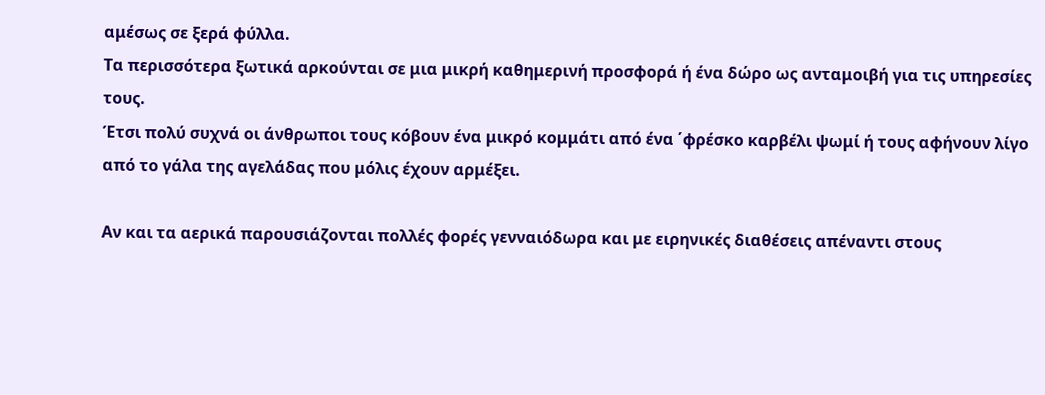αμέσως σε ξερά φύλλα.
Τα περισσότερα ξωτικά αρκούνται σε μια μικρή καθημερινή προσφορά ή ένα δώρο ως ανταμοιβή για τις υπηρεσίες τους.
Έτσι πολύ συχνά οι άνθρωποι τους κόβουν ένα μικρό κομμάτι από ένα ΄φρέσκο καρβέλι ψωμί ή τους αφήνουν λίγο από το γάλα της αγελάδας που μόλις έχουν αρμέξει.

Αν και τα αερικά παρουσιάζονται πολλές φορές γενναιόδωρα και με ειρηνικές διαθέσεις απέναντι στους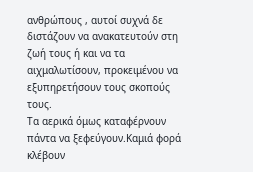ανθρώπους , αυτοί συχνά δε διστάζουν να ανακατευτούν στη ζωή τους ή και να τα αιχμαλωτίσουν, προκειμένου να εξυπηρετήσουν τους σκοπούς τους.
Τα αερικά όμως καταφέρνουν πάντα να ξεφεύγουν.Καμιά φορά κλέβουν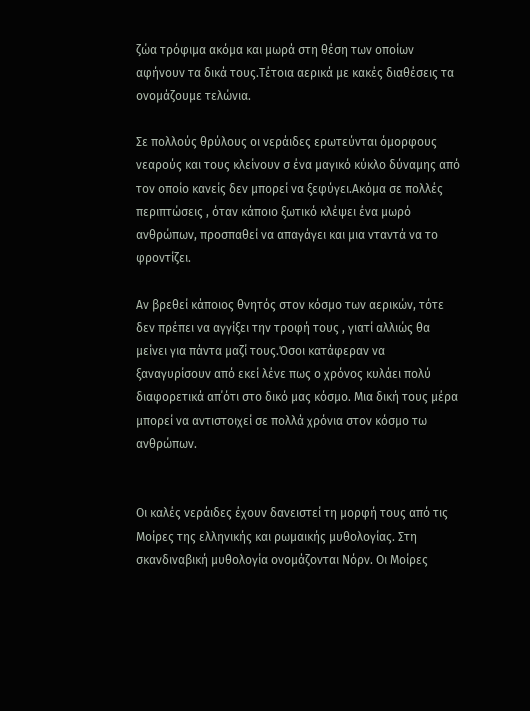ζώα τρόφιμα ακόμα και μωρά στη θέση των οποίων αφήνουν τα δικά τους.Τέτοια αερικά με κακές διαθέσεις τα ονομάζουμε τελώνια.

Σε πολλούς θρύλους οι νεράιδες ερωτεύνται όμορφους νεαρούς και τους κλείνουν σ ένα μαγικό κύκλο δύναμης από τον οποίο κανείς δεν μπορεί να ξεφύγει.Ακόμα σε πολλές περιπτώσεις , όταν κάποιο ξωτικό κλέψει ένα μωρό ανθρώπων, προσπαθεί να απαγάγει και μια νταντά να το φροντίζει.

Αν βρεθεί κάποιος θνητός στον κόσμο των αερικών, τότε δεν πρέπει να αγγίξει την τροφή τους , γιατί αλλιώς θα μείνει για πάντα μαζί τους.Όσοι κατάφεραν να ξαναγυρίσουν από εκεί λένε πως ο χρόνος κυλάει πολύ διαφορετικά απ΄ότι στο δικό μας κόσμο. Μια δική τους μέρα μπορεί να αντιστοιχεί σε πολλά χρόνια στον κόσμο τω ανθρώπων.


Οι καλές νεράιδες έχουν δανειστεί τη μορφή τους από τις Μοίρες της ελληνικής και ρωμαικής μυθολογίας. Στη σκανδιναβική μυθολογία ονομάζονται Νόρν. Οι Μοίρες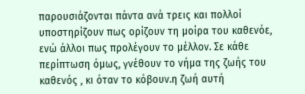παρουσιάζονται πάντα ανά τρεις και πολλοί υποστηρίζουν πως ορίζουν τη μοίρα του καθενόε, ενώ άλλοι πως προλέγουν το μέλλον. Σε κάθε περίπτωση όμως, γνέθουν το νήμα της ζωής του καθενός , κι όταν το κόβουν.η ζωή αυτή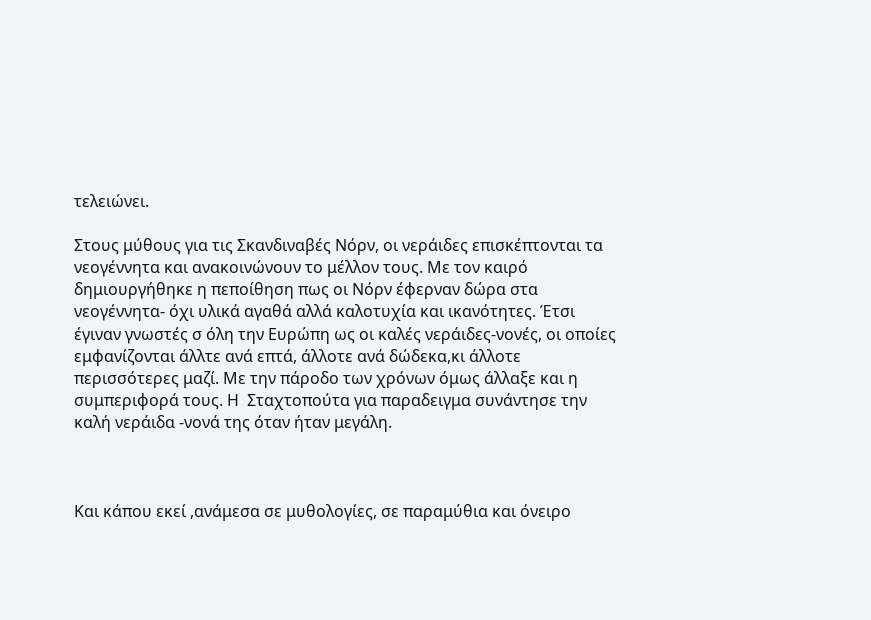τελειώνει.

Στους μύθους για τις Σκανδιναβές Νόρν, οι νεράιδες επισκέπτονται τα νεογέννητα και ανακοινώνουν το μέλλον τους. Με τον καιρό δημιουργήθηκε η πεποίθηση πως οι Νόρν έφερναν δώρα στα νεογέννητα- όχι υλικά αγαθά αλλά καλοτυχία και ικανότητες. Έτσι έγιναν γνωστές σ όλη την Ευρώπη ως οι καλές νεράιδες-νονές, οι οποίες εμφανίζονται άλλτε ανά επτά, άλλοτε ανά δώδεκα,κι άλλοτε περισσότερες μαζί. Με την πάροδο των χρόνων όμως άλλαξε και η συμπεριφορά τους. Η  Σταχτοπούτα για παραδειγμα συνάντησε την καλή νεράιδα -νονά της όταν ήταν μεγάλη.



Και κάπου εκεί ,ανάμεσα σε μυθολογίες, σε παραμύθια και όνειρο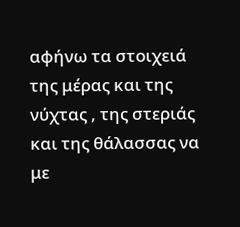αφήνω τα στοιχειά της μέρας και της νύχτας , της στεριάς και της θάλασσας να με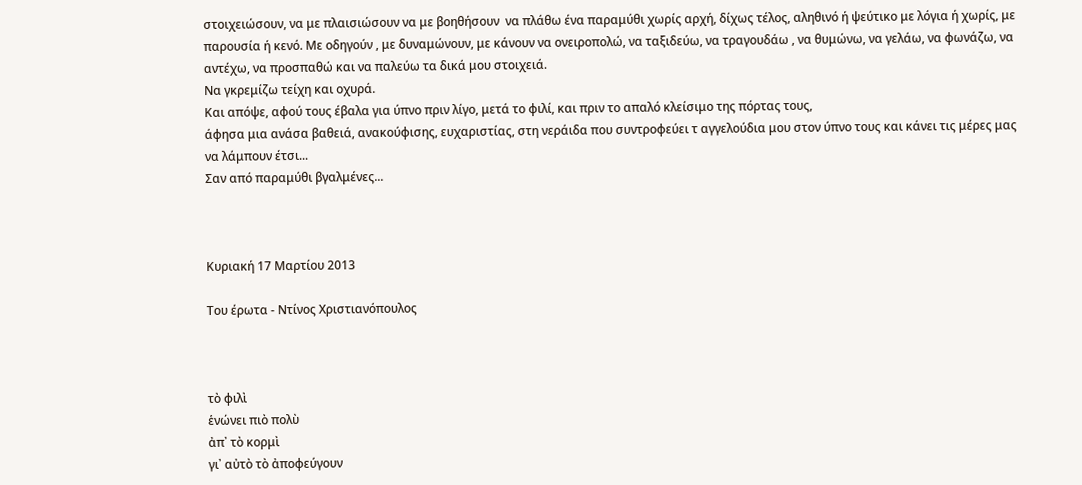στοιχειώσουν, να με πλαισιώσουν να με βοηθήσουν  να πλάθω ένα παραμύθι χωρίς αρχή, δίχως τέλος, αληθινό ή ψεύτικο με λόγια ή χωρίς, με παρουσία ή κενό. Με οδηγούν , με δυναμώνουν, με κάνουν να ονειροπολώ, να ταξιδεύω, να τραγουδάω , να θυμώνω, να γελάω, να φωνάζω, να αντέχω, να προσπαθώ και να παλεύω τα δικά μου στοιχειά.
Να γκρεμίζω τείχη και οχυρά.
Και απόψε, αφού τους έβαλα για ύπνο πριν λίγο, μετά το φιλί, και πριν το απαλό κλείσιμο της πόρτας τους,
άφησα μια ανάσα βαθειά, ανακούφισης, ευχαριστίας, στη νεράιδα που συντροφεύει τ αγγελούδια μου στον ύπνο τους και κάνει τις μέρες μας να λάμπουν έτσι...
Σαν από παραμύθι βγαλμένες...



Κυριακή 17 Μαρτίου 2013

Του έρωτα - Ντίνος Χριστιανόπουλος



τὸ φιλὶ
ἑνώνει πιὸ πολὺ
ἀπ᾿ τὸ κορμὶ
γι᾿ αὐτὸ τὸ ἀποφεύγουν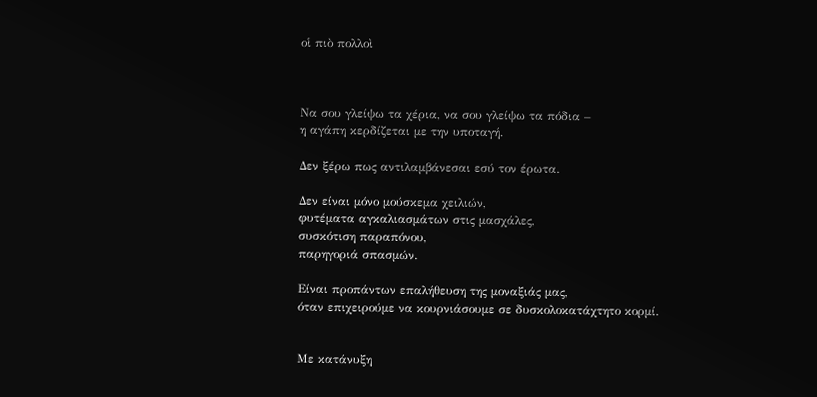οἱ πιὸ πολλοὶ



Να σου γλείψω τα χέρια, να σου γλείψω τα πόδια –
η αγάπη κερδίζεται με την υποταγή.

Δεν ξέρω πως αντιλαμβάνεσαι εσύ τον έρωτα.

Δεν είναι μόνο μούσκεμα χειλιών,
φυτέματα αγκαλιασμάτων στις μασχάλες,
συσκότιση παραπόνου,
παρηγοριά σπασμών.

Είναι προπάντων επαλήθευση της μοναξιάς μας,
όταν επιχειρούμε να κουρνιάσουμε σε δυσκολοκατάχτητο κορμί.


Mε κατάνυξη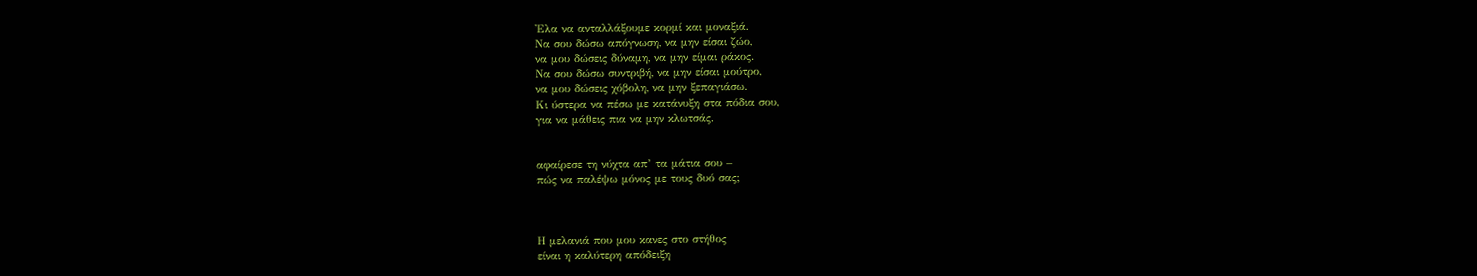'Ελα να ανταλλάξουμε κορμί και μοναξιά.
Να σου δώσω απόγνωση, να μην είσαι ζώο,
να μου δώσεις δύναμη, να μην είμαι ράκος.
Να σου δώσω συντριβή, να μην είσαι μούτρο,
να μου δώσεις χόβολη, να μην ξεπαγιάσω.
Κι ύστερα να πέσω με κατάνυξη στα πόδια σου,
για να μάθεις πια να μην κλωτσάς.


αφαίρεσε τη νύχτα απ’ τα μάτια σου –
πώς να παλέψω μόνος με τους δυό σας;



Η μελανιά που μου κανες στο στήθος
είναι η καλύτερη απόδειξη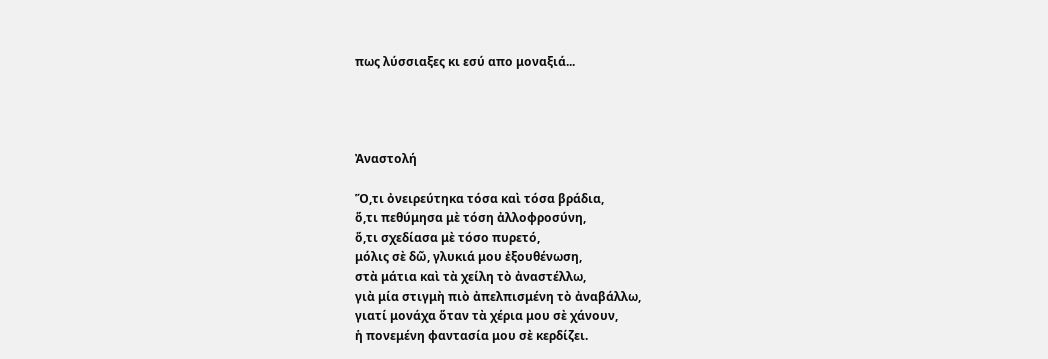πως λύσσιαξες κι εσύ απο μοναξιά...




Ἀναστολή

Ὅ,τι ὀνειρεύτηκα τόσα καὶ τόσα βράδια,
ὅ,τι πεθύμησα μὲ τόση ἀλλοφροσύνη,
ὅ,τι σχεδίασα μὲ τόσο πυρετό,
μόλις σὲ δῶ, γλυκιά μου ἐξουθένωση,
στὰ μάτια καὶ τὰ χείλη τὸ ἀναστέλλω,
γιὰ μία στιγμὴ πιὸ ἀπελπισμένη τὸ ἀναβάλλω,
γιατί μονάχα ὅταν τὰ χέρια μου σὲ χάνουν,
ἡ πονεμένη φαντασία μου σὲ κερδίζει.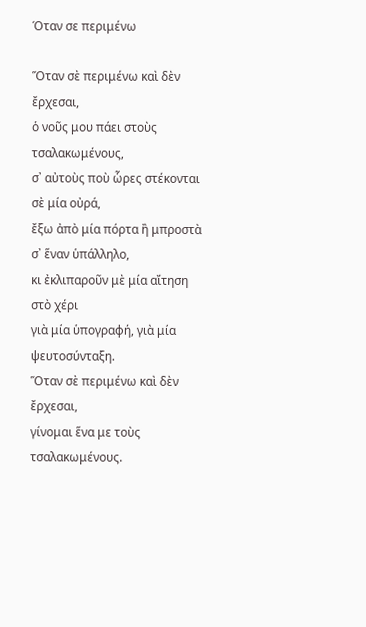Όταν σε περιμένω

Ὅταν σὲ περιμένω καὶ δὲν ἔρχεσαι,
ὁ νοῦς μου πάει στοὺς τσαλακωμένους,
σ᾿ αὐτοὺς ποὺ ὧρες στέκονται σὲ μία οὐρά,
ἔξω ἀπὸ μία πόρτα ἢ μπροστὰ σ᾿ ἕναν ὑπάλληλο,
κι ἐκλιπαροῦν μὲ μία αἴτηση στὸ χέρι
γιὰ μία ὑπογραφή, γιὰ μία ψευτοσύνταξη.
Ὅταν σὲ περιμένω καὶ δὲν ἔρχεσαι,
γίνομαι ἕνα με τοὺς τσαλακωμένους.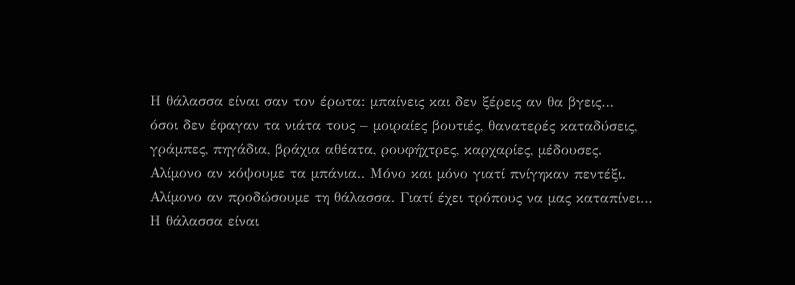Η θάλασσα είναι σαν τον έρωτα: μπαίνεις και δεν ξέρεις αν θα βγεις…
όσοι δεν έφαγαν τα νιάτα τους – μοιραίες βουτιές, θανατερές καταδύσεις,
γράμπες, πηγάδια, βράχια αθέατα, ρουφήχτρες, καρχαρίες, μέδουσες.
Αλίμονο αν κόψουμε τα μπάνια.. Μόνο και μόνο γιατί πνίγηκαν πεντέξι.
Αλίμονο αν προδώσουμε τη θάλασσα. Γιατί έχει τρόπους να μας καταπίνει…
Η θάλασσα είναι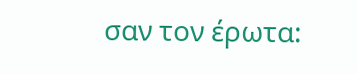σαν τον έρωτα: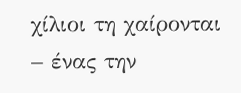χίλιοι τη χαίρονται – ένας την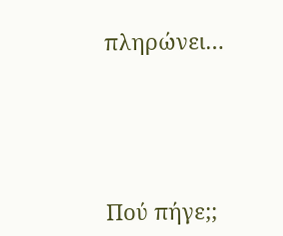πληρώνει…




Πού πήγε;;